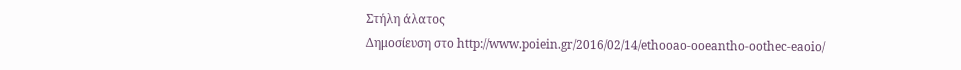Στήλη άλατος
Δημοσίευση στο http://www.poiein.gr/2016/02/14/ethooao-ooeantho-oothec-eaoio/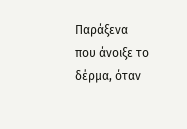Παράξενα
που άνοιξε το δέρμα, όταν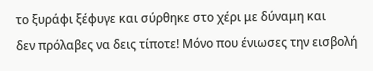το ξυράφι ξέφυγε και σύρθηκε στο χέρι με δύναμη και
δεν πρόλαβες να δεις τίποτε! Μόνο που ένιωσες την εισβολή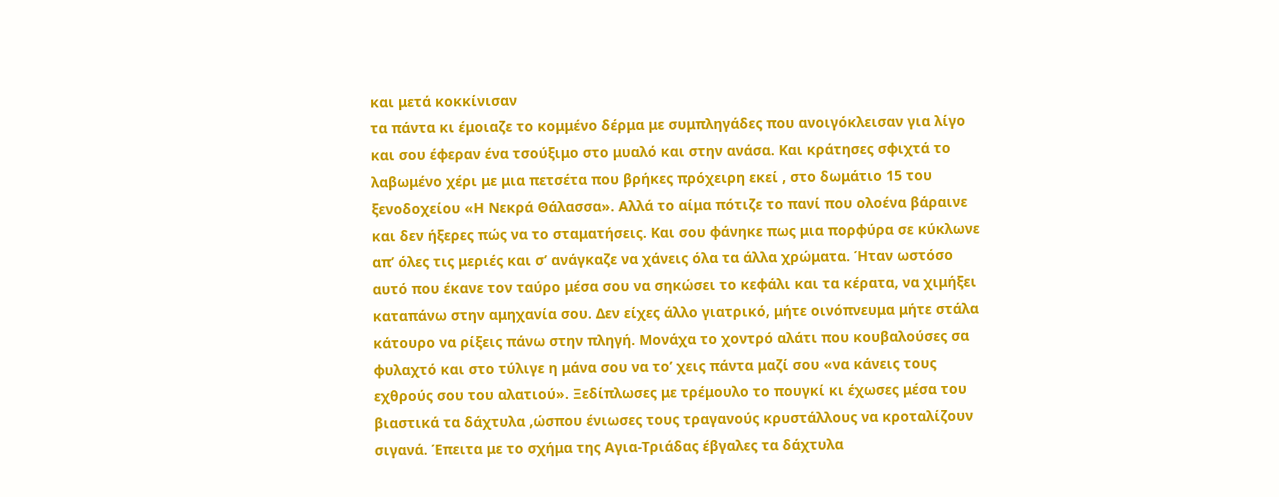και μετά κοκκίνισαν
τα πάντα κι έμοιαζε το κομμένο δέρμα με συμπληγάδες που ανοιγόκλεισαν για λίγο
και σου έφεραν ένα τσούξιμο στο μυαλό και στην ανάσα. Και κράτησες σφιχτά το
λαβωμένο χέρι με μια πετσέτα που βρήκες πρόχειρη εκεί , στο δωμάτιο 15 του
ξενοδοχείου «Η Νεκρά Θάλασσα». Αλλά το αίμα πότιζε το πανί που ολοένα βάραινε
και δεν ήξερες πώς να το σταματήσεις. Και σου φάνηκε πως μια πορφύρα σε κύκλωνε
απ’ όλες τις μεριές και σ’ ανάγκαζε να χάνεις όλα τα άλλα χρώματα. Ήταν ωστόσο
αυτό που έκανε τον ταύρο μέσα σου να σηκώσει το κεφάλι και τα κέρατα, να χιμήξει
καταπάνω στην αμηχανία σου. Δεν είχες άλλο γιατρικό, μήτε οινόπνευμα μήτε στάλα
κάτουρο να ρίξεις πάνω στην πληγή. Μονάχα το χοντρό αλάτι που κουβαλούσες σα
φυλαχτό και στο τύλιγε η μάνα σου να το’ χεις πάντα μαζί σου «να κάνεις τους
εχθρούς σου του αλατιού». Ξεδίπλωσες με τρέμουλο το πουγκί κι έχωσες μέσα του
βιαστικά τα δάχτυλα ,ώσπου ένιωσες τους τραγανούς κρυστάλλους να κροταλίζουν
σιγανά. Έπειτα με το σχήμα της Αγια-Τριάδας έβγαλες τα δάχτυλα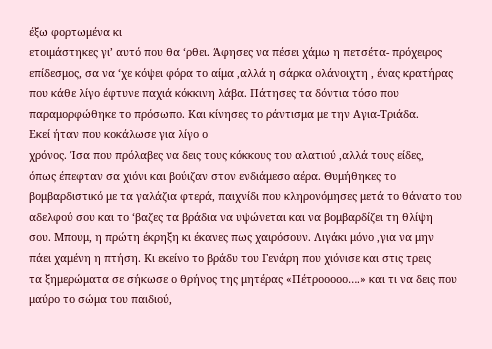έξω φορτωμένα κι
ετοιμάστηκες γι’ αυτό που θα ‘ρθει. Άφησες να πέσει χάμω η πετσέτα- πρόχειρος
επίδεσμος, σα να ‘χε κόψει φόρα το αίμα ,αλλά η σάρκα ολάνοιχτη , ένας κρατήρας
που κάθε λίγο έφτυνε παχιά κόκκινη λάβα. Πάτησες τα δόντια τόσο που
παραμορφώθηκε το πρόσωπο. Και κίνησες το ράντισμα με την Αγια-Τριάδα.
Εκεί ήταν που κοκάλωσε για λίγο ο
χρόνος. Ίσα που πρόλαβες να δεις τους κόκκους του αλατιού ,αλλά τους είδες,
όπως έπεφταν σα χιόνι και βούιζαν στον ενδιάμεσο αέρα. Θυμήθηκες το
βομβαρδιστικό με τα γαλάζια φτερά, παιχνίδι που κληρονόμησες μετά το θάνατο του
αδελφού σου και το ‘βαζες τα βράδια να υψώνεται και να βομβαρδίζει τη θλίψη
σου. Μπουμ, η πρώτη έκρηξη κι έκανες πως χαιρόσουν. Λιγάκι μόνο ,για να μην
πάει χαμένη η πτήση. Κι εκείνο το βράδυ του Γενάρη που χιόνισε και στις τρεις
τα ξημερώματα σε σήκωσε ο θρήνος της μητέρας «Πέτροοοοο….» και τι να δεις που
μαύρο το σώμα του παιδιού,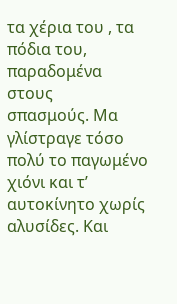τα χέρια του , τα πόδια του, παραδομένα στους
σπασμούς. Μα γλίστραγε τόσο πολύ το παγωμένο χιόνι και τ’ αυτοκίνητο χωρίς
αλυσίδες. Και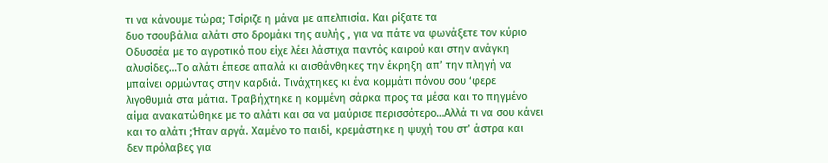τι να κάνουμε τώρα; Τσίριζε η μάνα με απελπισία. Και ρίξατε τα
δυο τσουβάλια αλάτι στο δρομάκι της αυλής , για να πάτε να φωνάξετε τον κύριο
Οδυσσέα με το αγροτικό που είχε λέει λάστιχα παντός καιρού και στην ανάγκη
αλυσίδες…Το αλάτι έπεσε απαλά κι αισθάνθηκες την έκρηξη απ’ την πληγή να
μπαίνει ορμώντας στην καρδιά. Τινάχτηκες κι ένα κομμάτι πόνου σου ‘φερε
λιγοθυμιά στα μάτια. Τραβήχτηκε η κομμένη σάρκα προς τα μέσα και το πηγμένο
αίμα ανακατώθηκε με το αλάτι και σα να μαύρισε περισσότερο…Αλλά τι να σου κάνει
και το αλάτι ;Ήταν αργά. Χαμένο το παιδί, κρεμάστηκε η ψυχή του στ’ άστρα και
δεν πρόλαβες για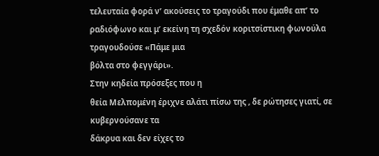τελευταία φορά ν’ ακούσεις το τραγούδι που έμαθε απ’ το
ραδιόφωνο και μ’ εκείνη τη σχεδόν κοριτσίστικη φωνούλα τραγουδούσε «Πάμε μια
βόλτα στο φεγγάρι».
Στην κηδεία πρόσεξες που η
θεία Μελπομένη έριχνε αλάτι πίσω της , δε ρώτησες γιατί, σε κυβερνούσανε τα
δάκρυα και δεν είχες το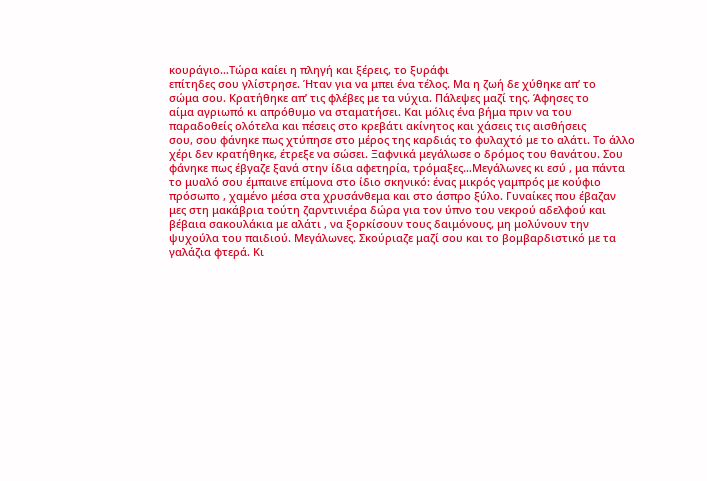κουράγιο…Τώρα καίει η πληγή και ξέρεις, το ξυράφι
επίτηδες σου γλίστρησε. Ήταν για να μπει ένα τέλος. Μα η ζωή δε χύθηκε απ’ το
σώμα σου. Κρατήθηκε απ’ τις φλέβες με τα νύχια. Πάλεψες μαζί της. Άφησες το
αίμα αγριωπό κι απρόθυμο να σταματήσει. Και μόλις ένα βήμα πριν να του
παραδοθείς ολότελα και πέσεις στο κρεβάτι ακίνητος και χάσεις τις αισθήσεις
σου, σου φάνηκε πως χτύπησε στο μέρος της καρδιάς το φυλαχτό με το αλάτι. Το άλλο
χέρι δεν κρατήθηκε, έτρεξε να σώσει. Ξαφνικά μεγάλωσε ο δρόμος του θανάτου. Σου
φάνηκε πως έβγαζε ξανά στην ίδια αφετηρία, τρόμαξες…Μεγάλωνες κι εσύ , μα πάντα
το μυαλό σου έμπαινε επίμονα στο ίδιο σκηνικό: ένας μικρός γαμπρός με κούφιο
πρόσωπο , χαμένο μέσα στα χρυσάνθεμα και στο άσπρο ξύλο. Γυναίκες που έβαζαν
μες στη μακάβρια τούτη ζαρντινιέρα δώρα για τον ύπνο του νεκρού αδελφού και
βέβαια σακουλάκια με αλάτι , να ξορκίσουν τους δαιμόνους, μη μολύνουν την
ψυχούλα του παιδιού. Μεγάλωνες. Σκούριαζε μαζί σου και το βομβαρδιστικό με τα
γαλάζια φτερά. Κι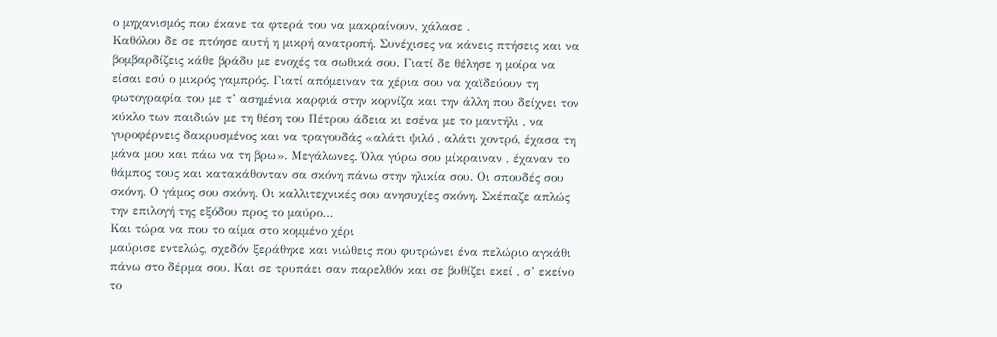ο μηχανισμός που έκανε τα φτερά του να μακραίνουν, χάλασε .
Καθόλου δε σε πτόησε αυτή η μικρή ανατροπή. Συνέχισες να κάνεις πτήσεις και να
βομβαρδίζεις κάθε βράδυ με ενοχές τα σωθικά σου. Γιατί δε θέλησε η μοίρα να
είσαι εσύ ο μικρός γαμπρός. Γιατί απόμειναν τα χέρια σου να χαϊδεύουν τη
φωτογραφία του με τ’ ασημένια καρφιά στην κορνίζα και την άλλη που δείχνει τον
κύκλο των παιδιών με τη θέση του Πέτρου άδεια κι εσένα με το μαντήλι , να
γυροφέρνεις δακρυσμένος και να τραγουδάς «αλάτι ψιλό , αλάτι χοντρό, έχασα τη
μάνα μου και πάω να τη βρω». Μεγάλωνες. Όλα γύρω σου μίκραιναν , έχαναν το
θάμπος τους και κατακάθονταν σα σκόνη πάνω στην ηλικία σου. Οι σπουδές σου
σκόνη. Ο γάμος σου σκόνη. Οι καλλιτεχνικές σου ανησυχίες σκόνη. Σκέπαζε απλώς
την επιλογή της εξόδου προς το μαύρο…
Και τώρα να που το αίμα στο κομμένο χέρι
μαύρισε εντελώς, σχεδόν ξεράθηκε και νιώθεις που φυτρώνει ένα πελώριο αγκάθι
πάνω στο δέρμα σου. Και σε τρυπάει σαν παρελθόν και σε βυθίζει εκεί , σ’ εκείνο
το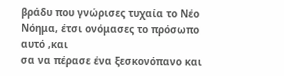βράδυ που γνώρισες τυχαία το Νέο Νόημα, έτσι ονόμασες το πρόσωπο αυτό ,και
σα να πέρασε ένα ξεσκονόπανο και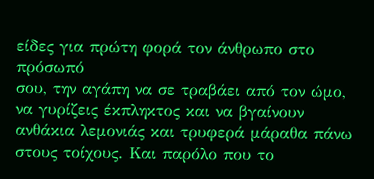είδες για πρώτη φορά τον άνθρωπο στο πρόσωπό
σου, την αγάπη να σε τραβάει από τον ώμο, να γυρίζεις έκπληκτος και να βγαίνουν
ανθάκια λεμονιάς και τρυφερά μάραθα πάνω στους τοίχους. Και παρόλο που το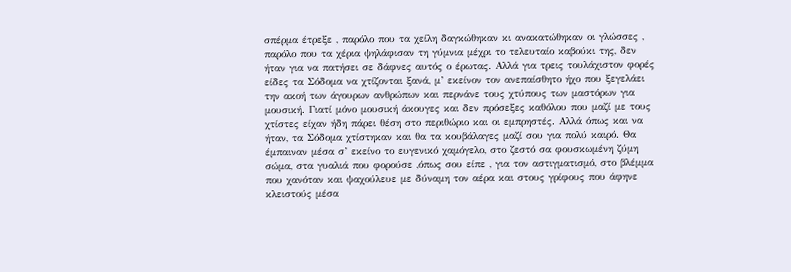σπέρμα έτρεξε , παρόλο που τα χείλη δαγκώθηκαν κι ανακατώθηκαν οι γλώσσες ,
παρόλο που τα χέρια ψηλάφισαν τη γύμνια μέχρι το τελευταίο καβούκι της, δεν
ήταν για να πατήσει σε δάφνες αυτός ο έρωτας. Αλλά για τρεις τουλάχιστον φορές
είδες τα Σόδομα να χτίζονται ξανά, μ’ εκείνον τον ανεπαίσθητο ήχο που ξεγελάει
την ακοή των άγουρων ανθρώπων και περνάνε τους χτύπους των μαστόρων για
μουσική. Γιατί μόνο μουσική άκουγες και δεν πρόσεξες καθόλου που μαζί με τους
χτίστες είχαν ήδη πάρει θέση στο περιθώριο και οι εμπρηστές. Αλλά όπως και να
ήταν, τα Σόδομα χτίστηκαν και θα τα κουβάλαγες μαζί σου για πολύ καιρό. Θα
έμπαιναν μέσα σ’ εκείνο το ευγενικό χαμόγελο, στο ζεστό σα φουσκωμένη ζύμη
σώμα, στα γυαλιά που φορούσε ,όπως σου είπε , για τον αστιγματισμό, στο βλέμμα
που χανόταν και ψαχούλευε με δύναμη τον αέρα και στους γρίφους που άφηνε
κλειστούς μέσα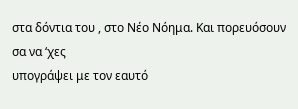στα δόντια του , στο Νέο Νόημα. Και πορευόσουν σα να ‘χες
υπογράψει με τον εαυτό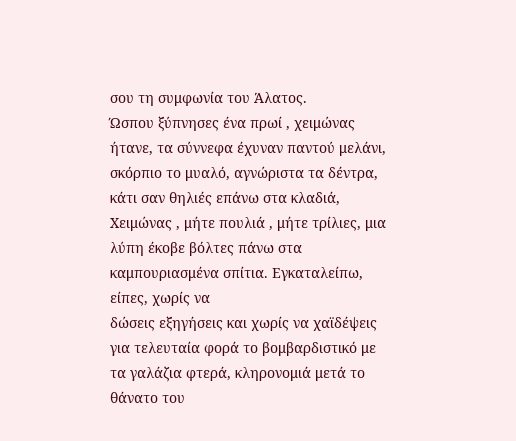σου τη συμφωνία του Άλατος.
Ώσπου ξύπνησες ένα πρωί , χειμώνας
ήτανε, τα σύννεφα έχυναν παντού μελάνι, σκόρπιο το μυαλό, αγνώριστα τα δέντρα,
κάτι σαν θηλιές επάνω στα κλαδιά, Χειμώνας , μήτε πουλιά , μήτε τρίλιες, μια
λύπη έκοβε βόλτες πάνω στα καμπουριασμένα σπίτια. Εγκαταλείπω, είπες, χωρίς να
δώσεις εξηγήσεις και χωρίς να χαϊδέψεις για τελευταία φορά το βομβαρδιστικό με
τα γαλάζια φτερά, κληρονομιά μετά το θάνατο του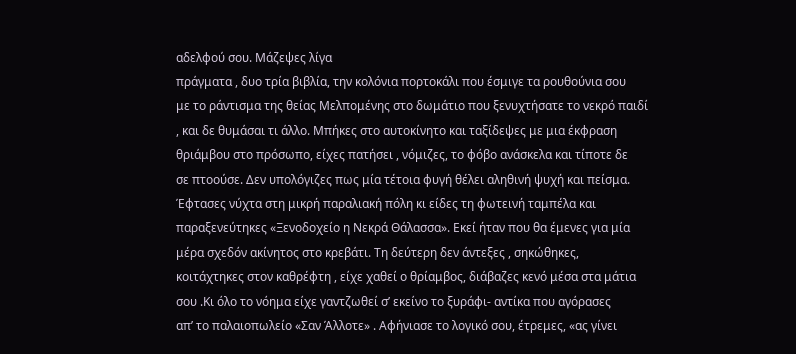αδελφού σου. Μάζεψες λίγα
πράγματα , δυο τρία βιβλία, την κολόνια πορτοκάλι που έσμιγε τα ρουθούνια σου
με το ράντισμα της θείας Μελπομένης στο δωμάτιο που ξενυχτήσατε το νεκρό παιδί
, και δε θυμάσαι τι άλλο. Μπήκες στο αυτοκίνητο και ταξίδεψες με μια έκφραση
θριάμβου στο πρόσωπο, είχες πατήσει , νόμιζες, το φόβο ανάσκελα και τίποτε δε
σε πτοούσε. Δεν υπολόγιζες πως μία τέτοια φυγή θέλει αληθινή ψυχή και πείσμα.
Έφτασες νύχτα στη μικρή παραλιακή πόλη κι είδες τη φωτεινή ταμπέλα και
παραξενεύτηκες «Ξενοδοχείο η Νεκρά Θάλασσα». Εκεί ήταν που θα έμενες για μία
μέρα σχεδόν ακίνητος στο κρεβάτι. Τη δεύτερη δεν άντεξες , σηκώθηκες,
κοιτάχτηκες στον καθρέφτη , είχε χαθεί ο θρίαμβος, διάβαζες κενό μέσα στα μάτια
σου .Κι όλο το νόημα είχε γαντζωθεί σ’ εκείνο το ξυράφι- αντίκα που αγόρασες
απ’ το παλαιοπωλείο «Σαν Άλλοτε» . Αφήνιασε το λογικό σου, έτρεμες, «ας γίνει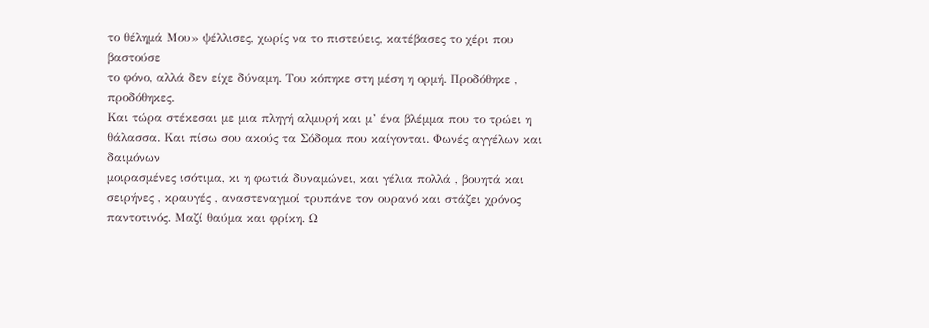το θέλημά Μου» ψέλλισες, χωρίς να το πιστεύεις, κατέβασες το χέρι που βαστούσε
το φόνο, αλλά δεν είχε δύναμη. Του κόπηκε στη μέση η ορμή. Προδόθηκε ,
προδόθηκες.
Και τώρα στέκεσαι με μια πληγή αλμυρή και μ’ ένα βλέμμα που το τρώει η
θάλασσα. Και πίσω σου ακούς τα Σόδομα που καίγονται. Φωνές αγγέλων και δαιμόνων
μοιρασμένες ισότιμα, κι η φωτιά δυναμώνει, και γέλια πολλά , βουητά και
σειρήνες , κραυγές , αναστεναγμοί τρυπάνε τον ουρανό και στάζει χρόνος
παντοτινός. Μαζί θαύμα και φρίκη. Ω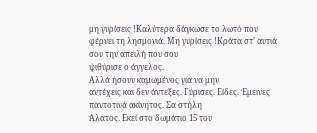μη γυρίσεις !Καλύτερα δάγκωσε το λωτό που
φέρνει τη λησμονιά. Μη γυρίσεις !Κράτα στ’ αυτιά σου την απειλή που σου
ψιθύρισε ο άγγελος.
Αλλά ήσουν καμωμένος για να μην
αντέχεις και δεν άντεξες. Γύρισες. Είδες. Έμεινες παντοτινά ακίνητος. Σα στήλη
Άλατος. Εκεί στο δωμάτιο 15 του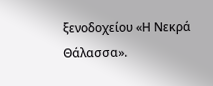ξενοδοχείου «Η Νεκρά Θάλασσα».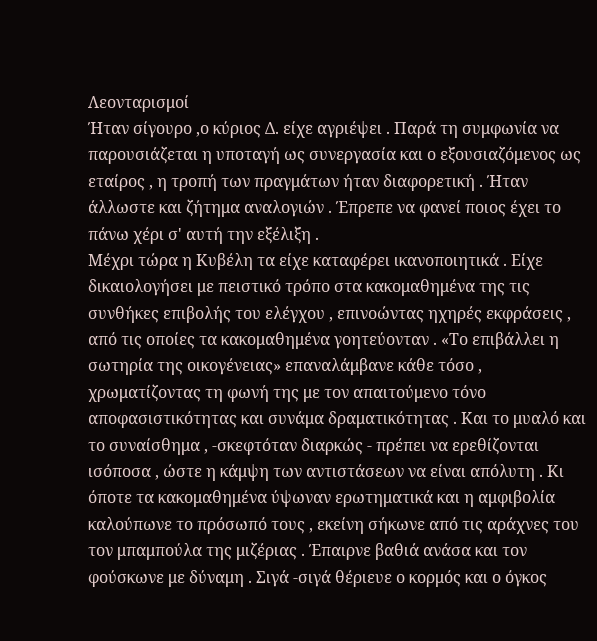Λεονταρισμοί
Ήταν σίγουρο ,ο κύριος Δ. είχε αγριέψει . Παρά τη συμφωνία να παρουσιάζεται η υποταγή ως συνεργασία και ο εξουσιαζόμενος ως εταίρος , η τροπή των πραγμάτων ήταν διαφορετική . Ήταν άλλωστε και ζήτημα αναλογιών . Έπρεπε να φανεί ποιος έχει το πάνω χέρι σ' αυτή την εξέλιξη .
Μέχρι τώρα η Κυβέλη τα είχε καταφέρει ικανοποιητικά . Είχε δικαιολογήσει με πειστικό τρόπο στα κακομαθημένα της τις συνθήκες επιβολής του ελέγχου , επινοώντας ηχηρές εκφράσεις , από τις οποίες τα κακομαθημένα γοητεύονταν . «Το επιβάλλει η σωτηρία της οικογένειας» επαναλάμβανε κάθε τόσο , χρωματίζοντας τη φωνή της με τον απαιτούμενο τόνο αποφασιστικότητας και συνάμα δραματικότητας . Και το μυαλό και το συναίσθημα , -σκεφτόταν διαρκώς - πρέπει να ερεθίζονται ισόποσα , ώστε η κάμψη των αντιστάσεων να είναι απόλυτη . Κι όποτε τα κακομαθημένα ύψωναν ερωτηματικά και η αμφιβολία καλούπωνε το πρόσωπό τους , εκείνη σήκωνε από τις αράχνες του τον μπαμπούλα της μιζέριας . Έπαιρνε βαθιά ανάσα και τον φούσκωνε με δύναμη . Σιγά -σιγά θέριευε ο κορμός και ο όγκος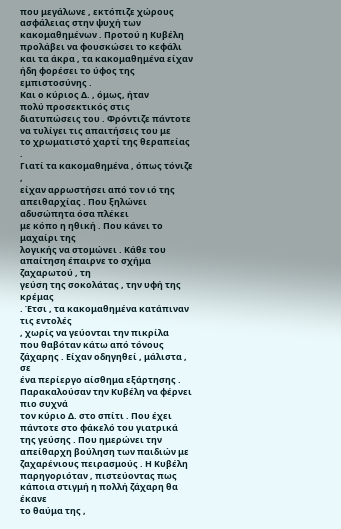που μεγάλωνε , εκτόπιζε χώρους ασφάλειας στην ψυχή των κακομαθημένων . Προτού η Κυβέλη προλάβει να φουσκώσει το κεφάλι και τα άκρα , τα κακομαθημένα είχαν ήδη φορέσει το ύφος της εμπιστοσύνης .
Και ο κύριος Δ. , όμως, ήταν
πολύ προσεκτικός στις
διατυπώσεις του . Φρόντιζε πάντοτε
να τυλίγει τις απαιτήσεις του με
το χρωματιστό χαρτί της θεραπείας .
Γιατί τα κακομαθημένα , όπως τόνιζε ,
είχαν αρρωστήσει από τον ιό της απειθαρχίας . Που ξηλώνει
αδυσώπητα όσα πλέκει
με κόπο η ηθική . Που κάνει το μαχαίρι της
λογικής να στομώνει . Κάθε του απαίτηση έπαιρνε το σχήμα ζαχαρωτού , τη
γεύση της σοκολάτας , την υφή της κρέμας
. Έτσι , τα κακομαθημένα κατάπιναν τις εντολές
, χωρίς να γεύονται την πικρίλα
που θαβόταν κάτω από τόνους
ζάχαρης . Είχαν οδηγηθεί , μάλιστα , σε
ένα περίεργο αίσθημα εξάρτησης . Παρακαλούσαν την Κυβέλη να φέρνει πιο συχνά
τον κύριο Δ. στο σπίτι . Που έχει πάντοτε στο φάκελό του γιατρικά
της γεύσης . Που ημερώνει την
απείθαρχη βούληση των παιδιών με
ζαχαρένιους πειρασμούς . Η Κυβέλη
παρηγοριόταν , πιστεύοντας πως
κάποια στιγμή η πολλή ζάχαρη θα έκανε
το θαύμα της ,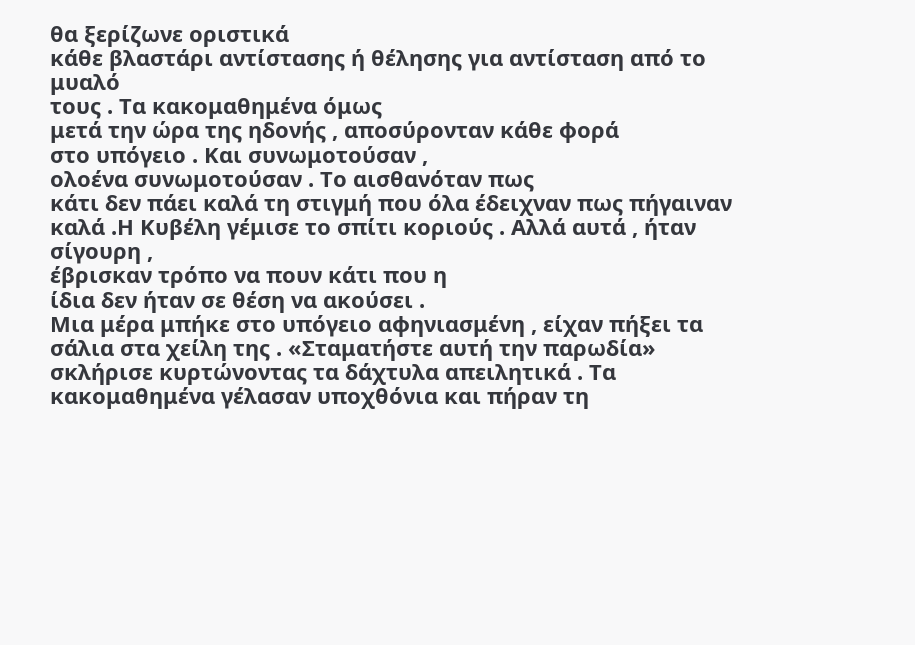θα ξερίζωνε οριστικά
κάθε βλαστάρι αντίστασης ή θέλησης για αντίσταση από το μυαλό
τους . Τα κακομαθημένα όμως
μετά την ώρα της ηδονής , αποσύρονταν κάθε φορά
στο υπόγειο . Και συνωμοτούσαν ,
ολοένα συνωμοτούσαν . Το αισθανόταν πως
κάτι δεν πάει καλά τη στιγμή που όλα έδειχναν πως πήγαιναν
καλά .Η Κυβέλη γέμισε το σπίτι κοριούς . Αλλά αυτά , ήταν σίγουρη ,
έβρισκαν τρόπο να πουν κάτι που η
ίδια δεν ήταν σε θέση να ακούσει .
Μια μέρα μπήκε στο υπόγειο αφηνιασμένη , είχαν πήξει τα σάλια στα χείλη της . «Σταματήστε αυτή την παρωδία» σκλήρισε κυρτώνοντας τα δάχτυλα απειλητικά . Τα κακομαθημένα γέλασαν υποχθόνια και πήραν τη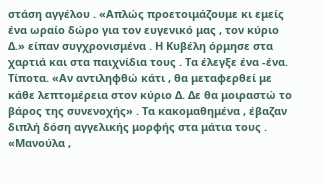στάση αγγέλου . «Απλώς προετοιμάζουμε κι εμείς ένα ωραίο δώρο για τον ευγενικό μας , τον κύριο Δ.» είπαν συγχρονισμένα . Η Κυβέλη όρμησε στα χαρτιά και στα παιχνίδια τους . Τα έλεγξε ένα -ένα. Τίποτα. «Αν αντιληφθώ κάτι , θα μεταφερθεί με κάθε λεπτομέρεια στον κύριο Δ. Δε θα μοιραστώ το βάρος της συνενοχής» . Τα κακομαθημένα , έβαζαν διπλή δόση αγγελικής μορφής στα μάτια τους . «Μανούλα ,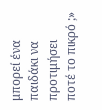μπορεί ένα παιδάκι να προτιμήσει ποτέ το πικρό ;»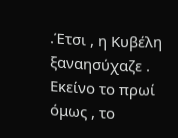.Έτσι , η Κυβέλη ξαναησύχαζε .
Εκείνο το πρωί όμως , το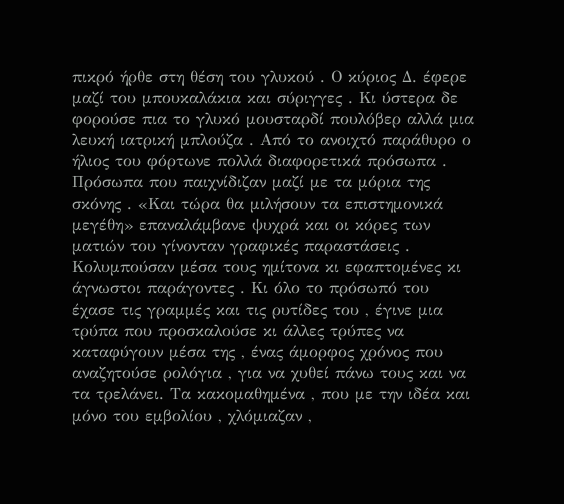πικρό ήρθε στη θέση του γλυκού . Ο κύριος Δ. έφερε μαζί του μπουκαλάκια και σύριγγες . Κι ύστερα δε φορούσε πια το γλυκό μουσταρδί πουλόβερ αλλά μια λευκή ιατρική μπλούζα . Από το ανοιχτό παράθυρο ο ήλιος του φόρτωνε πολλά διαφορετικά πρόσωπα . Πρόσωπα που παιχνίδιζαν μαζί με τα μόρια της σκόνης . «Και τώρα θα μιλήσουν τα επιστημονικά μεγέθη» επαναλάμβανε ψυχρά και οι κόρες των ματιών του γίνονταν γραφικές παραστάσεις . Κολυμπούσαν μέσα τους ημίτονα κι εφαπτομένες κι άγνωστοι παράγοντες . Κι όλο το πρόσωπό του έχασε τις γραμμές και τις ρυτίδες του , έγινε μια τρύπα που προσκαλούσε κι άλλες τρύπες να καταφύγουν μέσα της , ένας άμορφος χρόνος που αναζητούσε ρολόγια , για να χυθεί πάνω τους και να τα τρελάνει. Τα κακομαθημένα , που με την ιδέα και μόνο του εμβολίου , χλόμιαζαν ,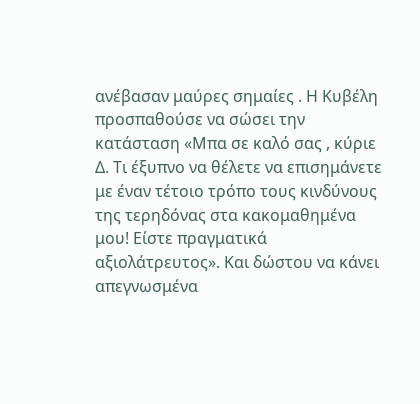ανέβασαν μαύρες σημαίες . Η Κυβέλη προσπαθούσε να σώσει την κατάσταση «Μπα σε καλό σας , κύριε Δ. Τι έξυπνο να θέλετε να επισημάνετε με έναν τέτοιο τρόπο τους κινδύνους της τερηδόνας στα κακομαθημένα μου! Είστε πραγματικά αξιολάτρευτος». Και δώστου να κάνει απεγνωσμένα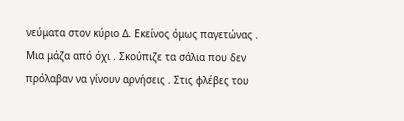νεύματα στον κύριο Δ. Εκείνος όμως παγετώνας . Μια μάζα από όχι . Σκούπιζε τα σάλια που δεν πρόλαβαν να γίνουν αρνήσεις . Στις φλέβες του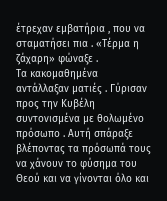έτρεχαν εμβατήρια , που να σταματήσει πια . «Τέρμα η ζάχαρη» φώναξε .
Τα κακομαθημένα αντάλλαξαν ματιές . Γύρισαν προς την Κυβέλη συντονισμένα με θολωμένο πρόσωπο . Αυτή σπάραξε βλέποντας τα πρόσωπά τους να χάνουν το φύσημα του Θεού και να γίνονται όλο και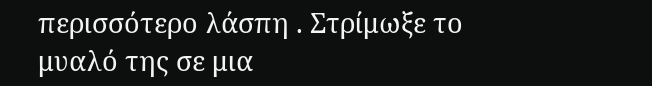περισσότερο λάσπη . Στρίμωξε το μυαλό της σε μια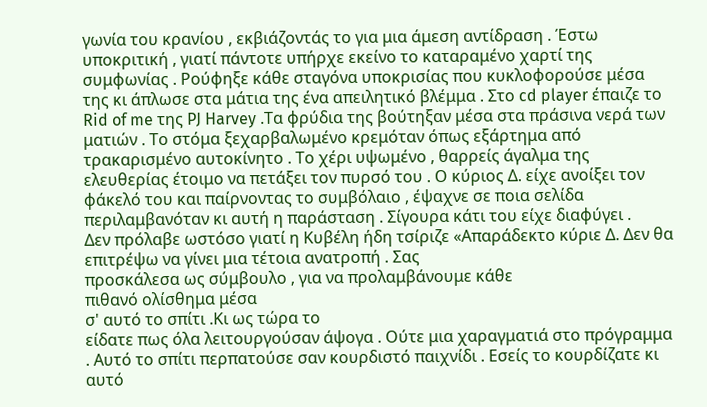γωνία του κρανίου , εκβιάζοντάς το για μια άμεση αντίδραση . Έστω υποκριτική , γιατί πάντοτε υπήρχε εκείνο το καταραμένο χαρτί της συμφωνίας . Ρούφηξε κάθε σταγόνα υποκρισίας που κυκλοφορούσε μέσα της κι άπλωσε στα μάτια της ένα απειλητικό βλέμμα . Στο cd player έπαιζε το Rid of me της PJ Harvey .Τα φρύδια της βούτηξαν μέσα στα πράσινα νερά των ματιών . Το στόμα ξεχαρβαλωμένο κρεμόταν όπως εξάρτημα από τρακαρισμένο αυτοκίνητο . Το χέρι υψωμένο , θαρρείς άγαλμα της ελευθερίας έτοιμο να πετάξει τον πυρσό του . Ο κύριος Δ. είχε ανοίξει τον φάκελό του και παίρνοντας το συμβόλαιο , έψαχνε σε ποια σελίδα περιλαμβανόταν κι αυτή η παράσταση . Σίγουρα κάτι του είχε διαφύγει .
Δεν πρόλαβε ωστόσο γιατί η Κυβέλη ήδη τσίριζε «Απαράδεκτο κύριε Δ. Δεν θα επιτρέψω να γίνει μια τέτοια ανατροπή . Σας
προσκάλεσα ως σύμβουλο , για να προλαμβάνουμε κάθε
πιθανό ολίσθημα μέσα
σ' αυτό το σπίτι .Κι ως τώρα το
είδατε πως όλα λειτουργούσαν άψογα . Ούτε μια χαραγματιά στο πρόγραμμα . Αυτό το σπίτι περπατούσε σαν κουρδιστό παιχνίδι . Εσείς το κουρδίζατε κι αυτό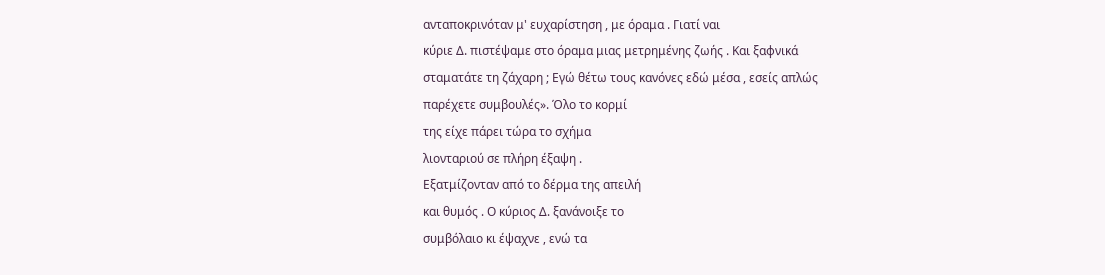ανταποκρινόταν μ' ευχαρίστηση , με όραμα . Γιατί ναι
κύριε Δ. πιστέψαμε στο όραμα μιας μετρημένης ζωής . Και ξαφνικά
σταματάτε τη ζάχαρη ; Εγώ θέτω τους κανόνες εδώ μέσα , εσείς απλώς
παρέχετε συμβουλές». Όλο το κορμί
της είχε πάρει τώρα το σχήμα
λιονταριού σε πλήρη έξαψη .
Εξατμίζονταν από το δέρμα της απειλή
και θυμός . Ο κύριος Δ. ξανάνοιξε το
συμβόλαιο κι έψαχνε , ενώ τα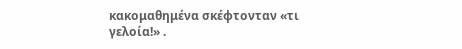κακομαθημένα σκέφτονταν «τι γελοία!» .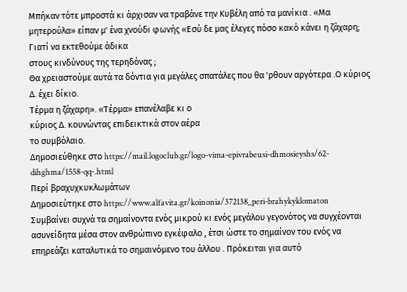Μπήκαν τότε μπροστά κι άρχισαν να τραβάνε την Κυβέλη από τα μανίκια . «Μα
μητερούλα» είπαν μ' ένα χνούδι φωνής «Εσύ δε μας έλεγες πόσο κακό κάνει η ζάχαρη; Γιατί να εκτεθούμε άδικα
στους κινδύνους της τερηδόνας ;
Θα χρειαστούμε αυτά τα δόντια για μεγάλες σπατάλες που θα 'ρθουν αργότερα .Ο κύριος Δ. έχει δίκιο.
Τέρμα η ζάχαρη». «Τέρμα» επανέλαβε κι ο
κύριος Δ. κουνώντας επιδεικτικά στον αέρα
το συμβόλαιο.
Δημοσιεύθηκε στο https://mail.logoclub.gr/logo-vima-epivrabeusi-dhmosieyshs/62-dihghma/1558-qq-.html
Περί βραχυχκυκλωμάτων
Δημοσιεύτηκε στο https://www.alfavita.gr/koinonia/372138_peri-brahykyklomaton
Συμβαίνει συχνά τα σημαίνοντα ενός μικρού κι ενός μεγάλου γεγονότος να συγχέονται ασυνείδητα μέσα στον ανθρώπινο εγκέφαλο , έτσι ώστε το σημαίνον του ενός να επηρεάζει καταλυτικά το σημαινόμενο του άλλου . Πρόκειται για αυτό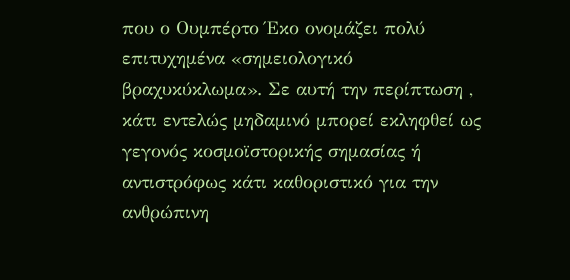που ο Ουμπέρτο Έκο ονομάζει πολύ επιτυχημένα «σημειολογικό βραχυκύκλωμα». Σε αυτή την περίπτωση , κάτι εντελώς μηδαμινό μπορεί εκληφθεί ως γεγονός κοσμοϊστορικής σημασίας ή αντιστρόφως κάτι καθοριστικό για την ανθρώπινη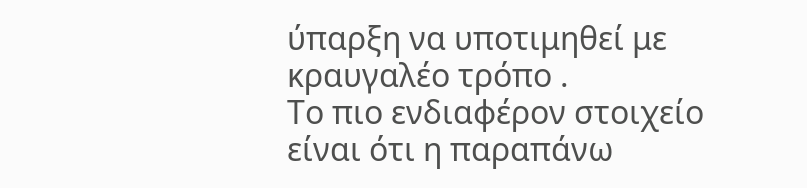ύπαρξη να υποτιμηθεί με κραυγαλέο τρόπο .
Το πιο ενδιαφέρον στοιχείο είναι ότι η παραπάνω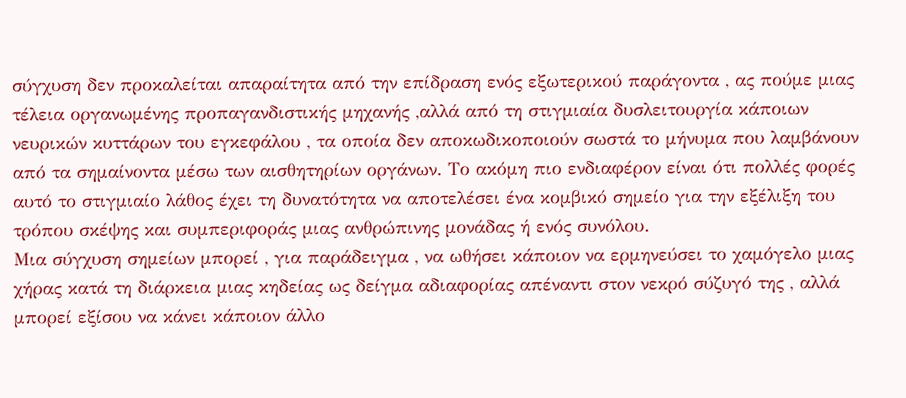σύγχυση δεν προκαλείται απαραίτητα από την επίδραση ενός εξωτερικού παράγοντα , ας πούμε μιας τέλεια οργανωμένης προπαγανδιστικής μηχανής ,αλλά από τη στιγμιαία δυσλειτουργία κάποιων νευρικών κυττάρων του εγκεφάλου , τα οποία δεν αποκωδικοποιούν σωστά το μήνυμα που λαμβάνουν από τα σημαίνοντα μέσω των αισθητηρίων οργάνων. Το ακόμη πιο ενδιαφέρον είναι ότι πολλές φορές αυτό το στιγμιαίο λάθος έχει τη δυνατότητα να αποτελέσει ένα κομβικό σημείο για την εξέλιξη του τρόπου σκέψης και συμπεριφοράς μιας ανθρώπινης μονάδας ή ενός συνόλου.
Μια σύγχυση σημείων μπορεί , για παράδειγμα , να ωθήσει κάποιον να ερμηνεύσει το χαμόγελο μιας χήρας κατά τη διάρκεια μιας κηδείας ως δείγμα αδιαφορίας απέναντι στον νεκρό σύζυγό της , αλλά μπορεί εξίσου να κάνει κάποιον άλλο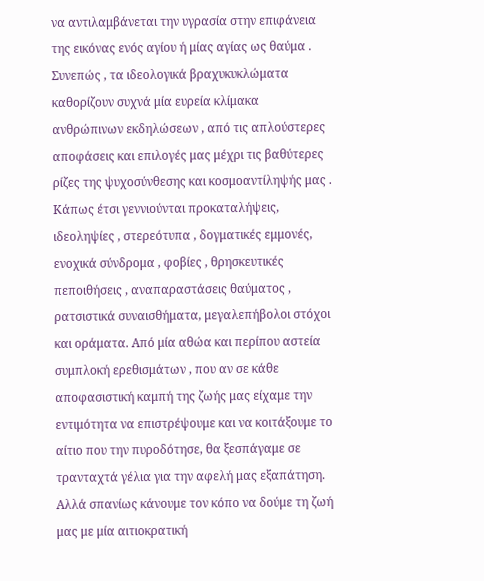να αντιλαμβάνεται την υγρασία στην επιφάνεια της εικόνας ενός αγίου ή μίας αγίας ως θαύμα . Συνεπώς , τα ιδεολογικά βραχυκυκλώματα καθορίζουν συχνά μία ευρεία κλίμακα ανθρώπινων εκδηλώσεων , από τις απλούστερες αποφάσεις και επιλογές μας μέχρι τις βαθύτερες ρίζες της ψυχοσύνθεσης και κοσμοαντίληψής μας . Κάπως έτσι γεννιούνται προκαταλήψεις, ιδεοληψίες , στερεότυπα , δογματικές εμμονές, ενοχικά σύνδρομα , φοβίες , θρησκευτικές πεποιθήσεις , αναπαραστάσεις θαύματος , ρατσιστικά συναισθήματα, μεγαλεπήβολοι στόχοι και οράματα. Από μία αθώα και περίπου αστεία συμπλοκή ερεθισμάτων , που αν σε κάθε αποφασιστική καμπή της ζωής μας είχαμε την εντιμότητα να επιστρέψουμε και να κοιτάξουμε το αίτιο που την πυροδότησε, θα ξεσπάγαμε σε τρανταχτά γέλια για την αφελή μας εξαπάτηση. Αλλά σπανίως κάνουμε τον κόπο να δούμε τη ζωή μας με μία αιτιοκρατική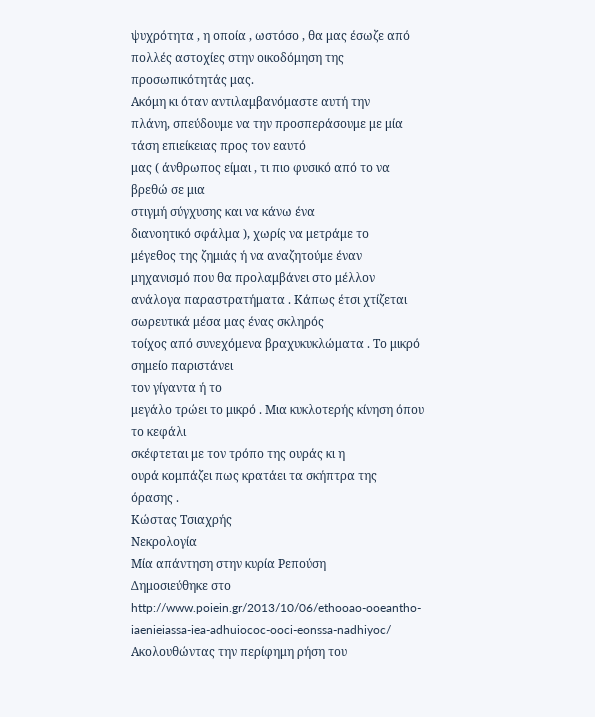ψυχρότητα , η οποία , ωστόσο , θα μας έσωζε από πολλές αστοχίες στην οικοδόμηση της προσωπικότητάς μας.
Ακόμη κι όταν αντιλαμβανόμαστε αυτή την
πλάνη, σπεύδουμε να την προσπεράσουμε με μία τάση επιείκειας προς τον εαυτό
μας ( άνθρωπος είμαι , τι πιο φυσικό από το να βρεθώ σε μια
στιγμή σύγχυσης και να κάνω ένα
διανοητικό σφάλμα ), χωρίς να μετράμε το
μέγεθος της ζημιάς ή να αναζητούμε έναν
μηχανισμό που θα προλαμβάνει στο μέλλον ανάλογα παραστρατήματα . Κάπως έτσι χτίζεται
σωρευτικά μέσα μας ένας σκληρός
τοίχος από συνεχόμενα βραχυκυκλώματα . Το μικρό σημείο παριστάνει
τον γίγαντα ή το
μεγάλο τρώει το μικρό . Μια κυκλοτερής κίνηση όπου το κεφάλι
σκέφτεται με τον τρόπο της ουράς κι η
ουρά κομπάζει πως κρατάει τα σκήπτρα της
όρασης .
Κώστας Τσιαχρής
Νεκρολογία
Μία απάντηση στην κυρία Ρεπούση
Δημοσιεύθηκε στο http://www.poiein.gr/2013/10/06/ethooao-ooeantho-iaenieiassa-iea-adhuiococ-ooci-eonssa-nadhiyoc/
Ακολουθώντας την περίφημη ρήση του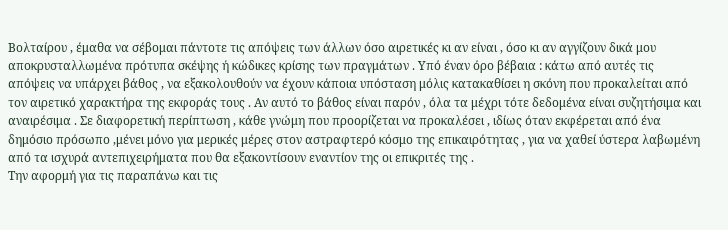Βολταίρου , έμαθα να σέβομαι πάντοτε τις απόψεις των άλλων όσο αιρετικές κι αν είναι , όσο κι αν αγγίζουν δικά μου αποκρυσταλλωμένα πρότυπα σκέψης ή κώδικες κρίσης των πραγμάτων . Υπό έναν όρο βέβαια : κάτω από αυτές τις απόψεις να υπάρχει βάθος , να εξακολουθούν να έχουν κάποια υπόσταση μόλις κατακαθίσει η σκόνη που προκαλείται από τον αιρετικό χαρακτήρα της εκφοράς τους . Αν αυτό το βάθος είναι παρόν , όλα τα μέχρι τότε δεδομένα είναι συζητήσιμα και αναιρέσιμα . Σε διαφορετική περίπτωση , κάθε γνώμη που προορίζεται να προκαλέσει , ιδίως όταν εκφέρεται από ένα δημόσιο πρόσωπο ,μένει μόνο για μερικές μέρες στον αστραφτερό κόσμο της επικαιρότητας , για να χαθεί ύστερα λαβωμένη από τα ισχυρά αντεπιχειρήματα που θα εξακοντίσουν εναντίον της οι επικριτές της .
Την αφορμή για τις παραπάνω και τις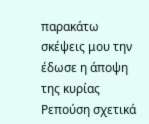παρακάτω σκέψεις μου την έδωσε η άποψη της κυρίας Ρεπούση σχετικά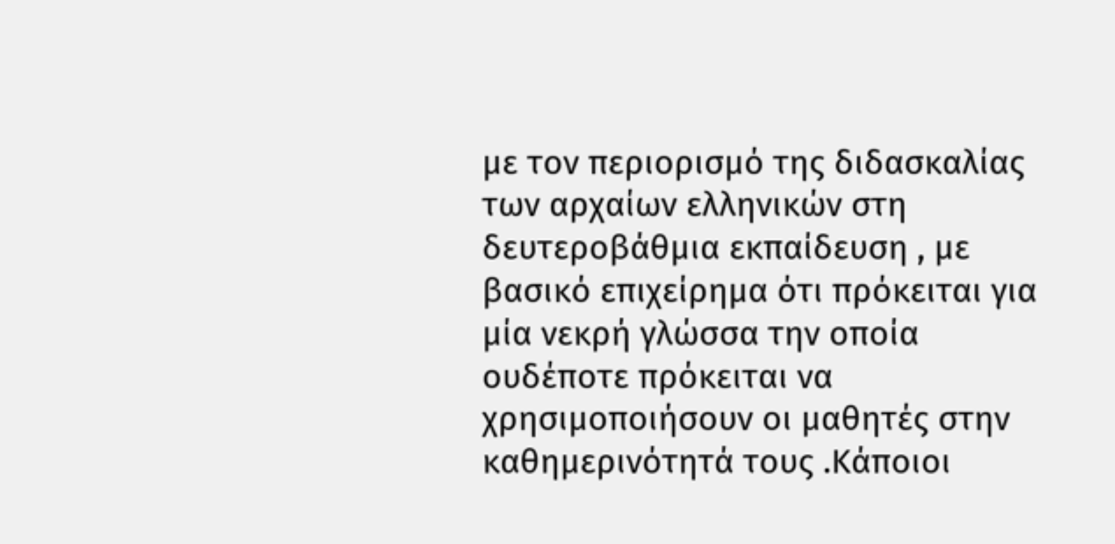με τον περιορισμό της διδασκαλίας των αρχαίων ελληνικών στη δευτεροβάθμια εκπαίδευση , με βασικό επιχείρημα ότι πρόκειται για μία νεκρή γλώσσα την οποία ουδέποτε πρόκειται να χρησιμοποιήσουν οι μαθητές στην καθημερινότητά τους .Κάποιοι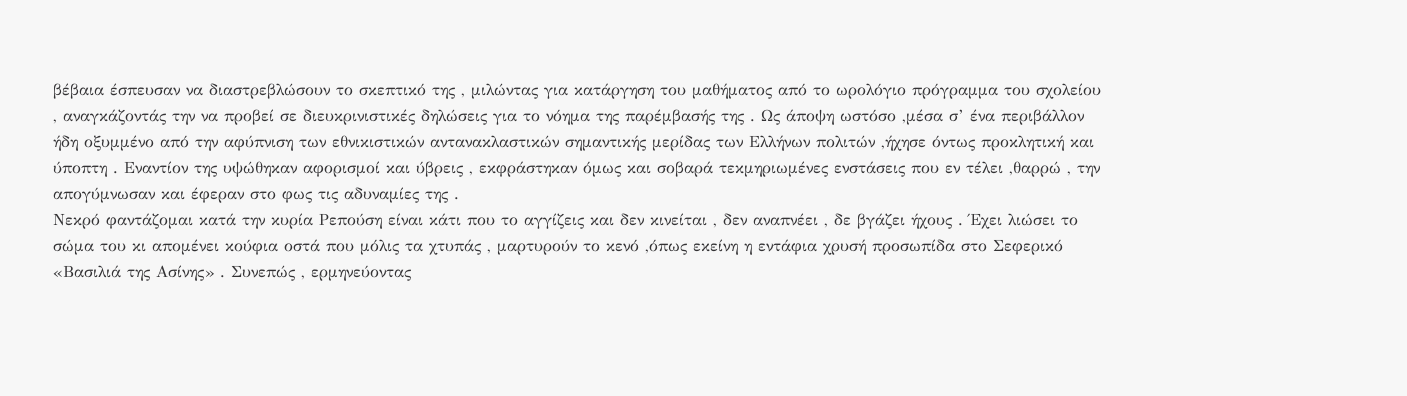βέβαια έσπευσαν να διαστρεβλώσουν το σκεπτικό της , μιλώντας για κατάργηση του μαθήματος από το ωρολόγιο πρόγραμμα του σχολείου , αναγκάζοντάς την να προβεί σε διευκρινιστικές δηλώσεις για το νόημα της παρέμβασής της . Ως άποψη ωστόσο ,μέσα σ’ ένα περιβάλλον ήδη οξυμμένο από την αφύπνιση των εθνικιστικών αντανακλαστικών σημαντικής μερίδας των Ελλήνων πολιτών ,ήχησε όντως προκλητική και ύποπτη . Εναντίον της υψώθηκαν αφορισμοί και ύβρεις , εκφράστηκαν όμως και σοβαρά τεκμηριωμένες ενστάσεις που εν τέλει ,θαρρώ , την απογύμνωσαν και έφεραν στο φως τις αδυναμίες της .
Νεκρό φαντάζομαι κατά την κυρία Ρεπούση είναι κάτι που το αγγίζεις και δεν κινείται , δεν αναπνέει , δε βγάζει ήχους . Έχει λιώσει το σώμα του κι απομένει κούφια οστά που μόλις τα χτυπάς , μαρτυρούν το κενό ,όπως εκείνη η εντάφια χρυσή προσωπίδα στο Σεφερικό «Βασιλιά της Ασίνης» . Συνεπώς , ερμηνεύοντας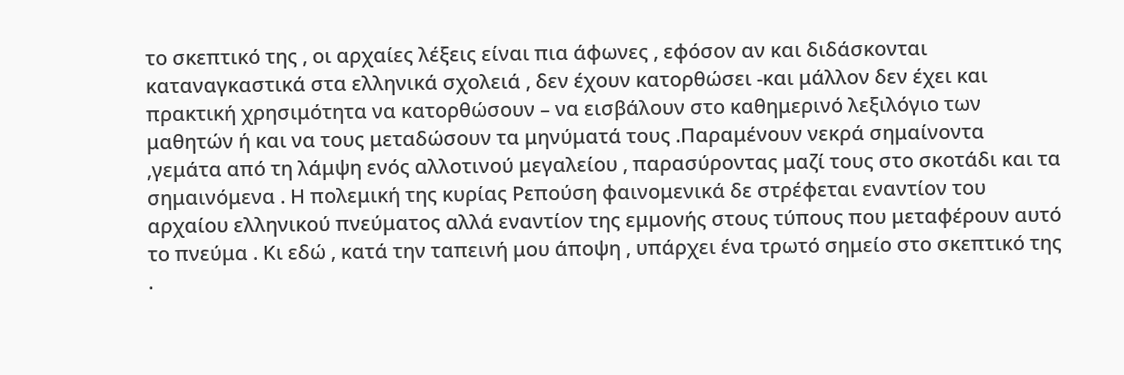το σκεπτικό της , οι αρχαίες λέξεις είναι πια άφωνες , εφόσον αν και διδάσκονται καταναγκαστικά στα ελληνικά σχολειά , δεν έχουν κατορθώσει -και μάλλον δεν έχει και πρακτική χρησιμότητα να κατορθώσουν – να εισβάλουν στο καθημερινό λεξιλόγιο των μαθητών ή και να τους μεταδώσουν τα μηνύματά τους .Παραμένουν νεκρά σημαίνοντα ,γεμάτα από τη λάμψη ενός αλλοτινού μεγαλείου , παρασύροντας μαζί τους στο σκοτάδι και τα σημαινόμενα . Η πολεμική της κυρίας Ρεπούση φαινομενικά δε στρέφεται εναντίον του αρχαίου ελληνικού πνεύματος αλλά εναντίον της εμμονής στους τύπους που μεταφέρουν αυτό το πνεύμα . Κι εδώ , κατά την ταπεινή μου άποψη , υπάρχει ένα τρωτό σημείο στο σκεπτικό της .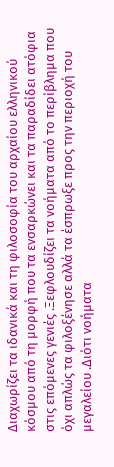Διαχωρίζει τα ιδανικά και τη φιλοσοφία του αρχαίου ελληνικού κόσμου από τη μορφή που τα ενσαρκώνει και τα παραδίδει ατόφια στις επόμενες γενιές .Ξεφλουδίζει τα νοήματα από το περίβλημα που όχι απλώς τα φιλοξένησε αλλά τα έσπρωξε προς την περιοχή του μεγαλείου .Διότι νοήματα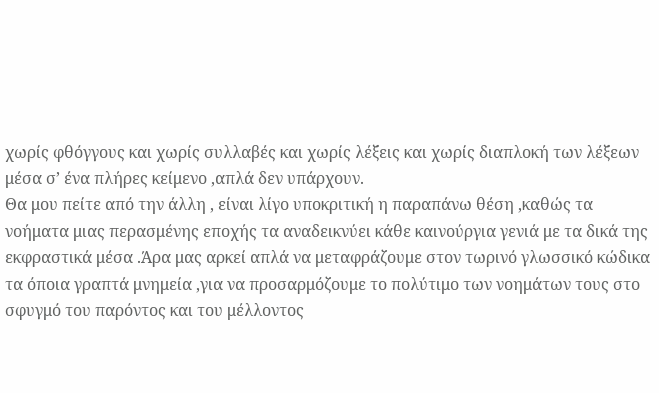χωρίς φθόγγους και χωρίς συλλαβές και χωρίς λέξεις και χωρίς διαπλοκή των λέξεων μέσα σ’ ένα πλήρες κείμενο ,απλά δεν υπάρχουν.
Θα μου πείτε από την άλλη , είναι λίγο υποκριτική η παραπάνω θέση ,καθώς τα νοήματα μιας περασμένης εποχής τα αναδεικνύει κάθε καινούργια γενιά με τα δικά της εκφραστικά μέσα .Άρα μας αρκεί απλά να μεταφράζουμε στον τωρινό γλωσσικό κώδικα τα όποια γραπτά μνημεία ,για να προσαρμόζουμε το πολύτιμο των νοημάτων τους στο σφυγμό του παρόντος και του μέλλοντος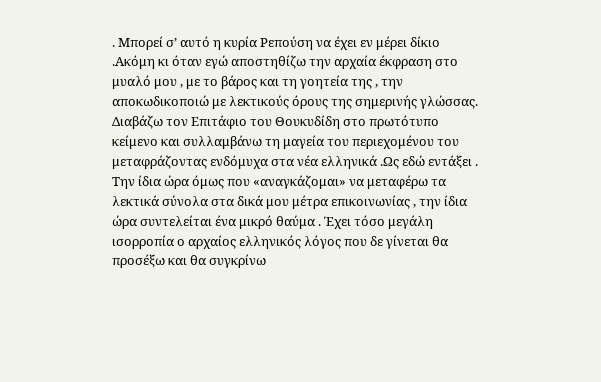. Μπορεί σ’ αυτό η κυρία Ρεπούση να έχει εν μέρει δίκιο .Ακόμη κι όταν εγώ αποστηθίζω την αρχαία έκφραση στο μυαλό μου , με το βάρος και τη γοητεία της , την αποκωδικοποιώ με λεκτικούς όρους της σημερινής γλώσσας. Διαβάζω τον Επιτάφιο του Θουκυδίδη στο πρωτότυπο κείμενο και συλλαμβάνω τη μαγεία του περιεχομένου του μεταφράζοντας ενδόμυχα στα νέα ελληνικά .Ως εδώ εντάξει . Την ίδια ώρα όμως που «αναγκάζομαι» να μεταφέρω τα λεκτικά σύνολα στα δικά μου μέτρα επικοινωνίας , την ίδια ώρα συντελείται ένα μικρό θαύμα . Έχει τόσο μεγάλη ισορροπία ο αρχαίος ελληνικός λόγος που δε γίνεται θα προσέξω και θα συγκρίνω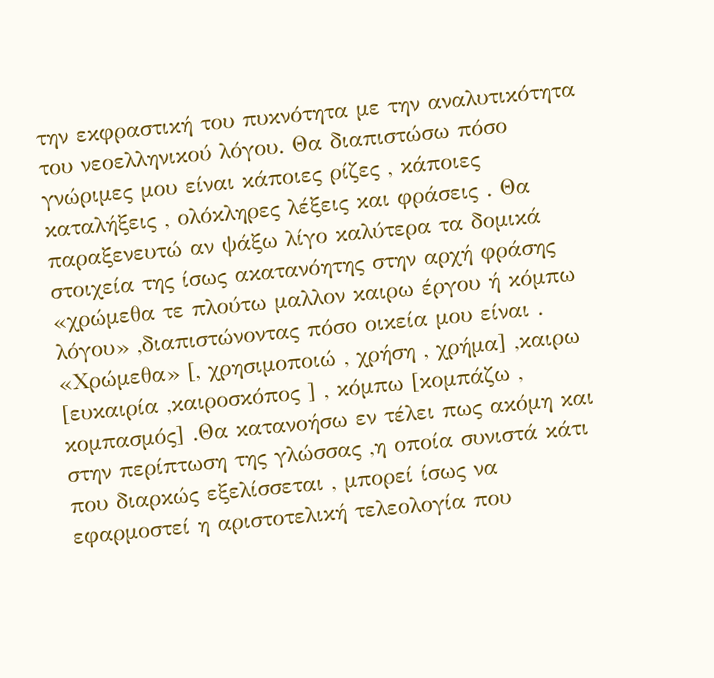την εκφραστική του πυκνότητα με την αναλυτικότητα του νεοελληνικού λόγου. Θα διαπιστώσω πόσο γνώριμες μου είναι κάποιες ρίζες , κάποιες καταλήξεις , ολόκληρες λέξεις και φράσεις . Θα παραξενευτώ αν ψάξω λίγο καλύτερα τα δομικά στοιχεία της ίσως ακατανόητης στην αρχή φράσης «χρώμεθα τε πλούτω μαλλον καιρω έργου ή κόμπω λόγου» ,διαπιστώνοντας πόσο οικεία μου είναι . «Χρώμεθα» [, χρησιμοποιώ , χρήση , χρήμα] ,καιρω [ευκαιρία ,καιροσκόπος ] , κόμπω [κομπάζω , κομπασμός] .Θα κατανοήσω εν τέλει πως ακόμη και στην περίπτωση της γλώσσας ,η οποία συνιστά κάτι που διαρκώς εξελίσσεται , μπορεί ίσως να εφαρμοστεί η αριστοτελική τελεολογία που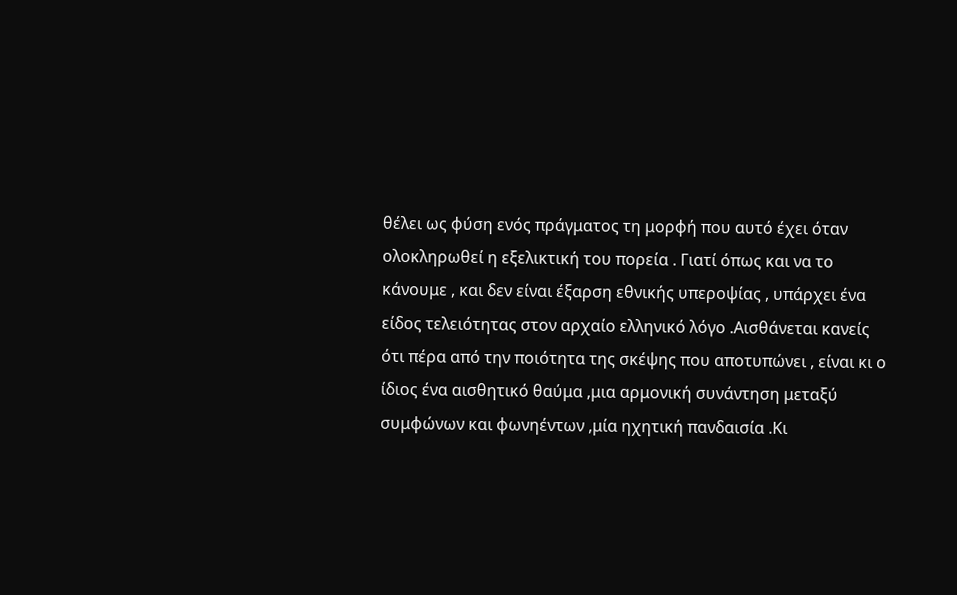θέλει ως φύση ενός πράγματος τη μορφή που αυτό έχει όταν ολοκληρωθεί η εξελικτική του πορεία . Γιατί όπως και να το κάνουμε , και δεν είναι έξαρση εθνικής υπεροψίας , υπάρχει ένα είδος τελειότητας στον αρχαίο ελληνικό λόγο .Αισθάνεται κανείς ότι πέρα από την ποιότητα της σκέψης που αποτυπώνει , είναι κι ο ίδιος ένα αισθητικό θαύμα ,μια αρμονική συνάντηση μεταξύ συμφώνων και φωνηέντων ,μία ηχητική πανδαισία .Κι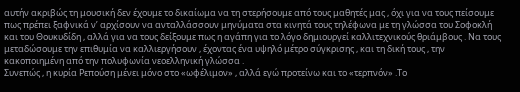αυτήν ακριβώς τη μουσική δεν έχουμε το δικαίωμα να τη στερήσουμε από τους μαθητές μας , όχι για να τους πείσουμε πως πρέπει ξαφνικά ν’ αρχίσουν να ανταλλάσσουν μηνύματα στα κινητά τους τηλέφωνα με τη γλώσσα του Σοφοκλή και του Θουκυδίδη , αλλά για να τους δείξουμε πως η αγάπη για το λόγο δημιουργεί καλλιτεχνικούς θριάμβους . Να τους μεταδώσουμε την επιθυμία να καλλιεργήσουν , έχοντας ένα υψηλό μέτρο σύγκρισης , και τη δική τους , την κακοποιημένη από την πολυφωνία νεοελληνική γλώσσα .
Συνεπώς , η κυρία Ρεπούση μένει μόνο στο «ωφέλιμον» , αλλά εγώ προτείνω και το «τερπνόν» .Το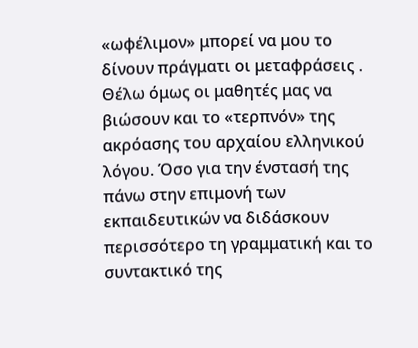«ωφέλιμον» μπορεί να μου το δίνουν πράγματι οι μεταφράσεις . Θέλω όμως οι μαθητές μας να βιώσουν και το «τερπνόν» της ακρόασης του αρχαίου ελληνικού λόγου. Όσο για την ένστασή της πάνω στην επιμονή των εκπαιδευτικών να διδάσκουν περισσότερο τη γραμματική και το συντακτικό της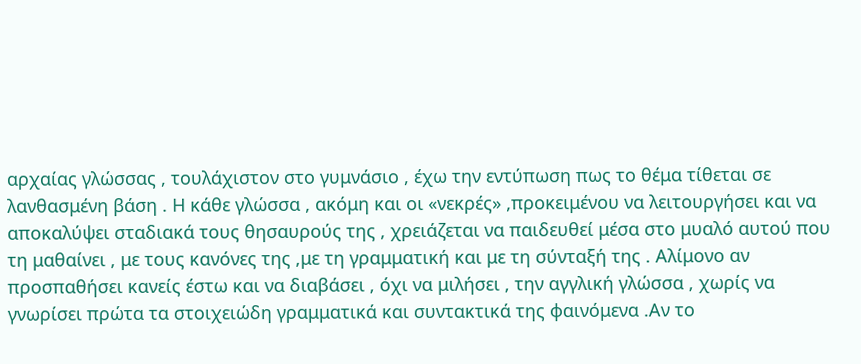αρχαίας γλώσσας , τουλάχιστον στο γυμνάσιο , έχω την εντύπωση πως το θέμα τίθεται σε λανθασμένη βάση . Η κάθε γλώσσα , ακόμη και οι «νεκρές» ,προκειμένου να λειτουργήσει και να αποκαλύψει σταδιακά τους θησαυρούς της , χρειάζεται να παιδευθεί μέσα στο μυαλό αυτού που τη μαθαίνει , με τους κανόνες της ,με τη γραμματική και με τη σύνταξή της . Αλίμονο αν προσπαθήσει κανείς έστω και να διαβάσει , όχι να μιλήσει , την αγγλική γλώσσα , χωρίς να γνωρίσει πρώτα τα στοιχειώδη γραμματικά και συντακτικά της φαινόμενα .Αν το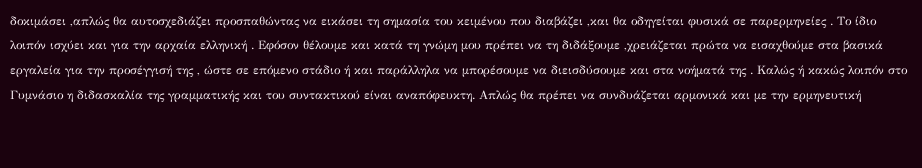δοκιμάσει ,απλώς θα αυτοσχεδιάζει προσπαθώντας να εικάσει τη σημασία του κειμένου που διαβάζει ,και θα οδηγείται φυσικά σε παρερμηνείες . Το ίδιο λοιπόν ισχύει και για την αρχαία ελληνική . Εφόσον θέλουμε και κατά τη γνώμη μου πρέπει να τη διδάξουμε ,χρειάζεται πρώτα να εισαχθούμε στα βασικά εργαλεία για την προσέγγισή της , ώστε σε επόμενο στάδιο ή και παράλληλα να μπορέσουμε να διεισδύσουμε και στα νοήματά της . Καλώς ή κακώς λοιπόν στο Γυμνάσιο η διδασκαλία της γραμματικής και του συντακτικού είναι αναπόφευκτη. Απλώς θα πρέπει να συνδυάζεται αρμονικά και με την ερμηνευτική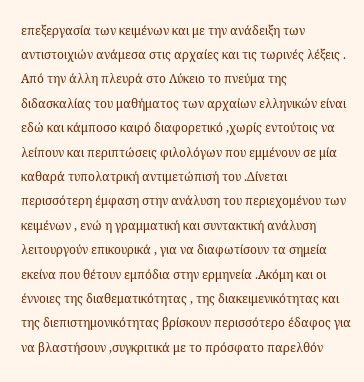επεξεργασία των κειμένων και με την ανάδειξη των αντιστοιχιών ανάμεσα στις αρχαίες και τις τωρινές λέξεις .
Από την άλλη πλευρά στο Λύκειο το πνεύμα της διδασκαλίας του μαθήματος των αρχαίων ελληνικών είναι εδώ και κάμποσο καιρό διαφορετικό ,χωρίς εντούτοις να λείπουν και περιπτώσεις φιλολόγων που εμμένουν σε μία καθαρά τυπολατρική αντιμετώπισή του .Δίνεται περισσότερη έμφαση στην ανάλυση του περιεχομένου των κειμένων , ενώ η γραμματική και συντακτική ανάλυση λειτουργούν επικουρικά , για να διαφωτίσουν τα σημεία εκείνα που θέτουν εμπόδια στην ερμηνεία .Ακόμη και οι έννοιες της διαθεματικότητας , της διακειμενικότητας και της διεπιστημονικότητας βρίσκουν περισσότερο έδαφος για να βλαστήσουν ,συγκριτικά με το πρόσφατο παρελθόν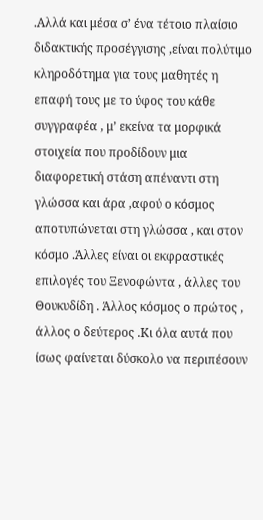.Αλλά και μέσα σ’ ένα τέτοιο πλαίσιο διδακτικής προσέγγισης ,είναι πολύτιμο κληροδότημα για τους μαθητές η επαφή τους με το ύφος του κάθε συγγραφέα , μ’ εκείνα τα μορφικά στοιχεία που προδίδουν μια διαφορετική στάση απέναντι στη γλώσσα και άρα ,αφού ο κόσμος αποτυπώνεται στη γλώσσα , και στον κόσμο .Άλλες είναι οι εκφραστικές επιλογές του Ξενοφώντα , άλλες του Θουκυδίδη . Άλλος κόσμος ο πρώτος , άλλος ο δεύτερος .Κι όλα αυτά που ίσως φαίνεται δύσκολο να περιπέσουν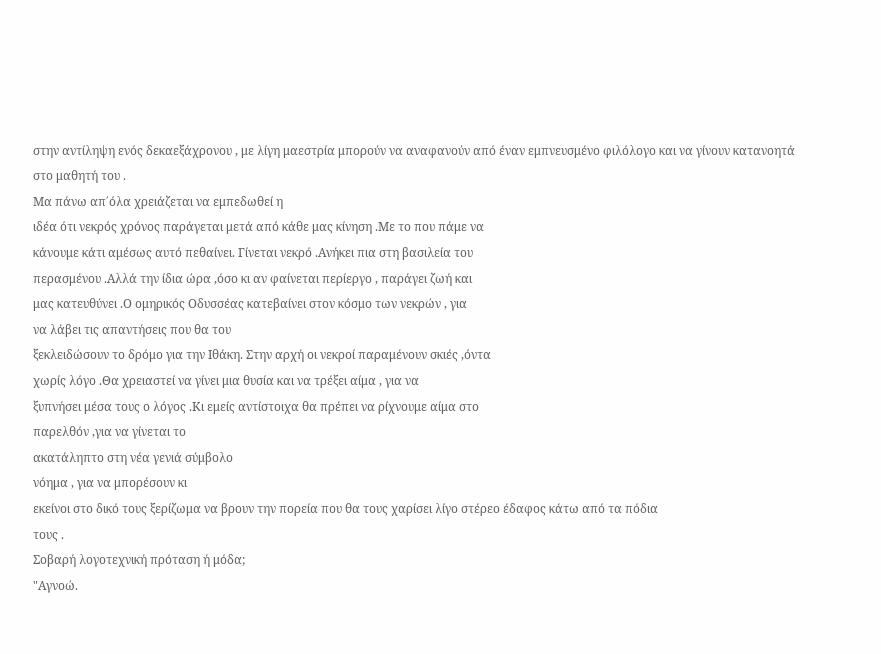στην αντίληψη ενός δεκαεξάχρονου , με λίγη μαεστρία μπορούν να αναφανούν από έναν εμπνευσμένο φιλόλογο και να γίνουν κατανοητά στο μαθητή του .
Μα πάνω απ΄όλα χρειάζεται να εμπεδωθεί η
ιδέα ότι νεκρός χρόνος παράγεται μετά από κάθε μας κίνηση .Με το που πάμε να
κάνουμε κάτι αμέσως αυτό πεθαίνει. Γίνεται νεκρό .Ανήκει πια στη βασιλεία του
περασμένου .Αλλά την ίδια ώρα ,όσο κι αν φαίνεται περίεργο , παράγει ζωή και
μας κατευθύνει .Ο ομηρικός Οδυσσέας κατεβαίνει στον κόσμο των νεκρών , για
να λάβει τις απαντήσεις που θα του
ξεκλειδώσουν το δρόμο για την Ιθάκη. Στην αρχή οι νεκροί παραμένουν σκιές ,όντα
χωρίς λόγο .Θα χρειαστεί να γίνει μια θυσία και να τρέξει αίμα , για να
ξυπνήσει μέσα τους ο λόγος .Κι εμείς αντίστοιχα θα πρέπει να ρίχνουμε αίμα στο
παρελθόν ,για να γίνεται το
ακατάληπτο στη νέα γενιά σύμβολο
νόημα , για να μπορέσουν κι
εκείνοι στο δικό τους ξερίζωμα να βρουν την πορεία που θα τους χαρίσει λίγο στέρεο έδαφος κάτω από τα πόδια
τους .
Σοβαρή λογοτεχνική πρόταση ή μόδα;
"Αγνοώ.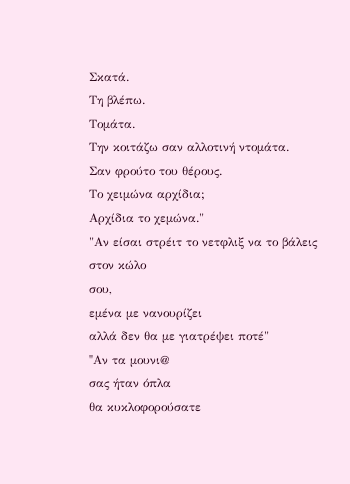Σκατά.
Τη βλέπω.
Τομάτα.
Την κοιτάζω σαν αλλοτινή ντομάτα.
Σαν φρούτο του θέρους.
Το χειμώνα αρχίδια;
Αρχίδια το χεμώνα."
"Αν είσαι στρέιτ το νετφλιξ να το βάλεις στον κώλο
σου,
εμένα με νανουρίζει
αλλά δεν θα με γιατρέψει ποτέ"
"Aν τα μουνι@
σας ήταν όπλα
θα κυκλοφορούσατε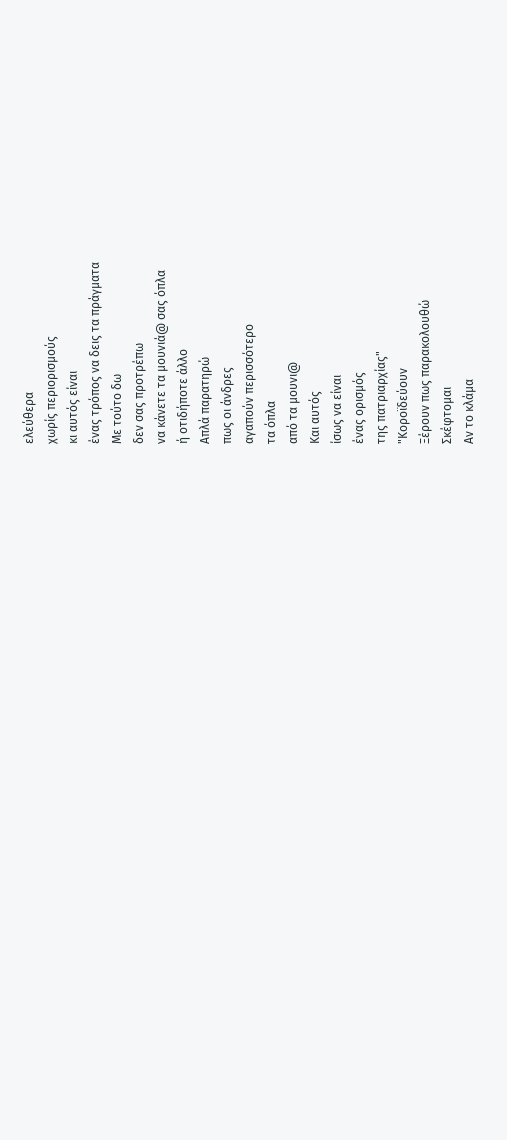ελεύθερα
χωρίς περιορισμούς
κι αυτός είναι
ένας τρόπος να δεις τα πράγματα
Με τούτο δω
δεν σας προτρέπω
να κάνετε τα μουνιά@ σας όπλα
ή οτιδήποτε άλλο
Απλά παρατηρώ
πως οι άνδρες
αγαπούν περισσότερο
τα όπλα
από τα μουνι@
Και αυτός
ίσως να είναι
ένας ορισμός
της πατριαρχίας"
"Κοροϊδεύουν
Ξέρουν πως παρακολουθώ
Σκέφτομαι
Αν το κλάμα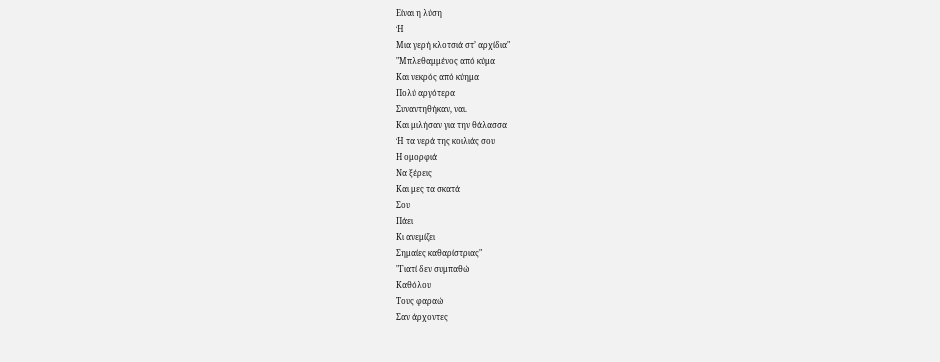Είναι η λύση
Ή
Μια γερή κλοτσιά στ’ αρχίδια"
"Μπλεθαμμένος από κύμα
Και νεκρός από κύημα
Πολύ αργότερα
Συναντηθήκαν, ναι.
Και μιλήσαν για την θάλασσα
Ή τα νερά της κοιλιάς σου
Η ομορφιά
Να ξέρεις
Και μες τα σκατά
Σου
Πάει
Κι ανεμίζει
Σημαίες καθαρίστριας"
"Γιατί δεν συμπαθώ
Καθόλου
Τους φαραώ
Σαν άρχοντες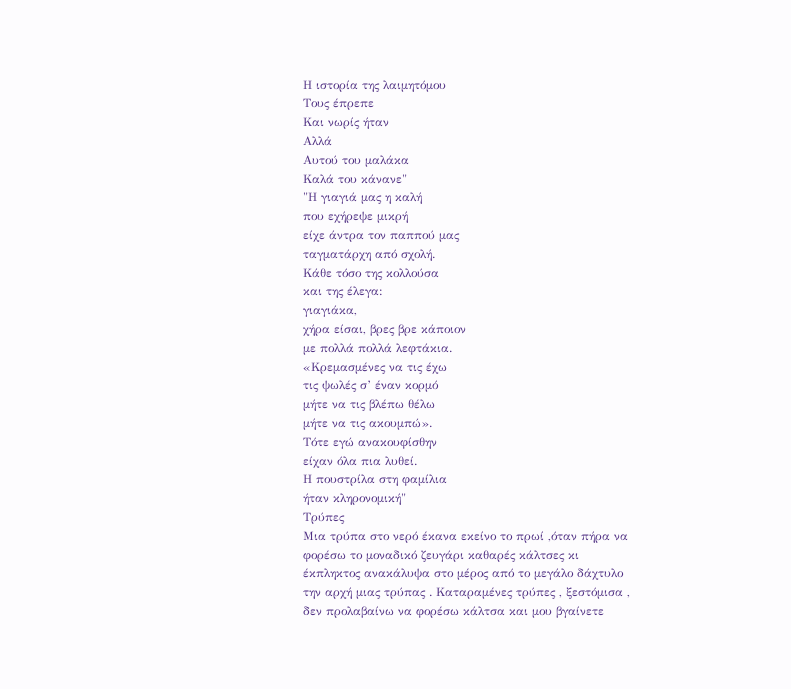Η ιστορία της λαιμητόμου
Τους έπρεπε
Και νωρίς ήταν
Αλλά
Αυτού του μαλάκα
Καλά του κάνανε"
"Η γιαγιά μας η καλή
που εχήρεψε μικρή
είχε άντρα τον παππού μας
ταγματάρχη από σχολή.
Κάθε τόσο της κολλούσα
και της έλεγα:
γιαγιάκα,
χήρα είσαι, βρες βρε κάποιον
με πολλά πολλά λεφτάκια.
«Κρεμασμένες να τις έχω
τις ψωλές σ’ έναν κορμό
μήτε να τις βλέπω θέλω
μήτε να τις ακουμπώ».
Τότε εγώ ανακουφίσθην
είχαν όλα πια λυθεί.
Η πουστρίλα στη φαμίλια
ήταν κληρονομική"
Τρύπες
Μια τρύπα στο νερό έκανα εκείνο το πρωί ,όταν πήρα να φορέσω το μοναδικό ζευγάρι καθαρές κάλτσες κι έκπληκτος ανακάλυψα στο μέρος από το μεγάλο δάχτυλο την αρχή μιας τρύπας . Καταραμένες τρύπες , ξεστόμισα , δεν προλαβαίνω να φορέσω κάλτσα και μου βγαίνετε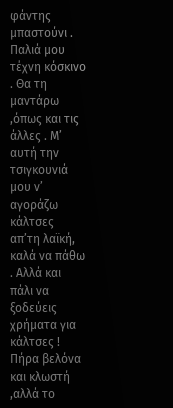φάντης μπαστούνι . Παλιά μου τέχνη κόσκινο . Θα τη μαντάρω ,όπως και τις άλλες . Μ’ αυτή την τσιγκουνιά μου ν’ αγοράζω κάλτσες απ’τη λαϊκή, καλά να πάθω . Αλλά και πάλι να ξοδεύεις χρήματα για κάλτσες ! Πήρα βελόνα και κλωστή ,αλλά το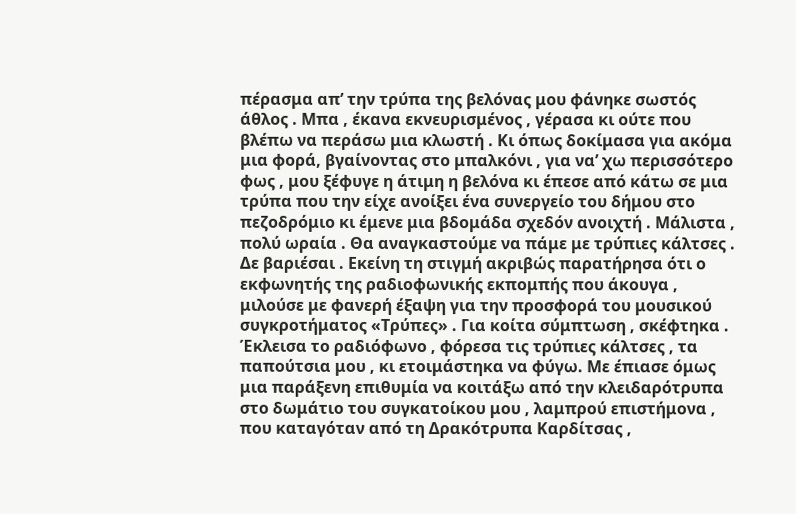πέρασμα απ’ την τρύπα της βελόνας μου φάνηκε σωστός άθλος . Μπα , έκανα εκνευρισμένος , γέρασα κι ούτε που βλέπω να περάσω μια κλωστή . Κι όπως δοκίμασα για ακόμα μια φορά, βγαίνοντας στο μπαλκόνι , για να’ χω περισσότερο φως , μου ξέφυγε η άτιμη η βελόνα κι έπεσε από κάτω σε μια τρύπα που την είχε ανοίξει ένα συνεργείο του δήμου στο πεζοδρόμιο κι έμενε μια βδομάδα σχεδόν ανοιχτή . Μάλιστα , πολύ ωραία . Θα αναγκαστούμε να πάμε με τρύπιες κάλτσες . Δε βαριέσαι . Εκείνη τη στιγμή ακριβώς παρατήρησα ότι ο εκφωνητής της ραδιοφωνικής εκπομπής που άκουγα , μιλούσε με φανερή έξαψη για την προσφορά του μουσικού συγκροτήματος «Τρύπες» . Για κοίτα σύμπτωση , σκέφτηκα . Έκλεισα το ραδιόφωνο , φόρεσα τις τρύπιες κάλτσες , τα παπούτσια μου , κι ετοιμάστηκα να φύγω. Με έπιασε όμως μια παράξενη επιθυμία να κοιτάξω από την κλειδαρότρυπα στο δωμάτιο του συγκατοίκου μου , λαμπρού επιστήμονα , που καταγόταν από τη Δρακότρυπα Καρδίτσας ,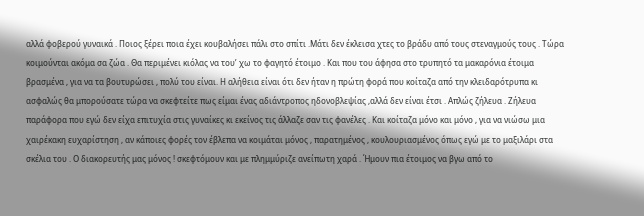αλλά φοβερού γυναικά . Ποιος ξέρει ποια έχει κουβαλήσει πάλι στο σπίτι .Μάτι δεν έκλεισα χτες το βράδυ από τους στεναγμούς τους . Τώρα κοιμούνται ακόμα σα ζώα . Θα περιμένει κιόλας να του’ χω το φαγητό έτοιμο . Και που του άφησα στο τρυπητό τα μακαρόνια έτοιμα βρασμένα , για να τα βουτυρώσει , πολύ του είναι. Η αλήθεια είναι ότι δεν ήταν η πρώτη φορά που κοίταζα από την κλειδαρότρυπα κι ασφαλώς θα μπορούσατε τώρα να σκεφτείτε πως είμαι ένας αδιάντροπος ηδονοβλεψίας ,αλλά δεν είναι έτσι . Απλώς ζήλευα . Ζήλευα παράφορα που εγώ δεν είχα επιτυχία στις γυναίκες κι εκείνος τις άλλαζε σαν τις φανέλες . Και κοίταζα μόνο και μόνο , για να νιώσω μια χαιρέκακη ευχαρίστηση , αν κάποιες φορές τον έβλεπα να κοιμάται μόνος , παρατημένος , κουλουριασμένος όπως εγώ με το μαξιλάρι στα σκέλια του . Ο διακορευτής μας μόνος ! σκεφτόμουν και με πλημμύριζε ανείπωτη χαρά . Ήμουν πια έτοιμος να βγω από το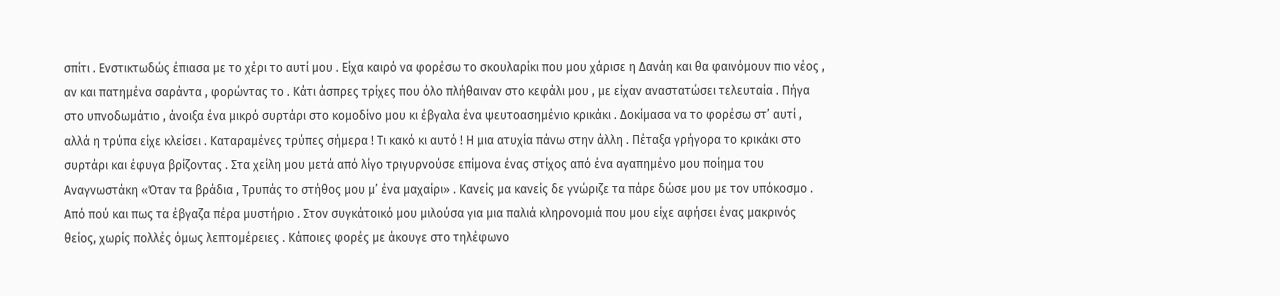σπίτι . Ενστικτωδώς έπιασα με το χέρι το αυτί μου . Είχα καιρό να φορέσω το σκουλαρίκι που μου χάρισε η Δανάη και θα φαινόμουν πιο νέος , αν και πατημένα σαράντα , φορώντας το . Κάτι άσπρες τρίχες που όλο πλήθαιναν στο κεφάλι μου , με είχαν αναστατώσει τελευταία . Πήγα στο υπνοδωμάτιο , άνοιξα ένα μικρό συρτάρι στο κομοδίνο μου κι έβγαλα ένα ψευτοασημένιο κρικάκι . Δοκίμασα να το φορέσω στ’ αυτί , αλλά η τρύπα είχε κλείσει . Καταραμένες τρύπες σήμερα ! Τι κακό κι αυτό ! Η μια ατυχία πάνω στην άλλη . Πέταξα γρήγορα το κρικάκι στο συρτάρι και έφυγα βρίζοντας . Στα χείλη μου μετά από λίγο τριγυρνούσε επίμονα ένας στίχος από ένα αγαπημένο μου ποίημα του Αναγνωστάκη «Όταν τα βράδια , Τρυπάς το στήθος μου μ’ ένα μαχαίρι» . Κανείς μα κανείς δε γνώριζε τα πάρε δώσε μου με τον υπόκοσμο . Από πού και πως τα έβγαζα πέρα μυστήριο . Στον συγκάτοικό μου μιλούσα για μια παλιά κληρονομιά που μου είχε αφήσει ένας μακρινός θείος, χωρίς πολλές όμως λεπτομέρειες . Κάποιες φορές με άκουγε στο τηλέφωνο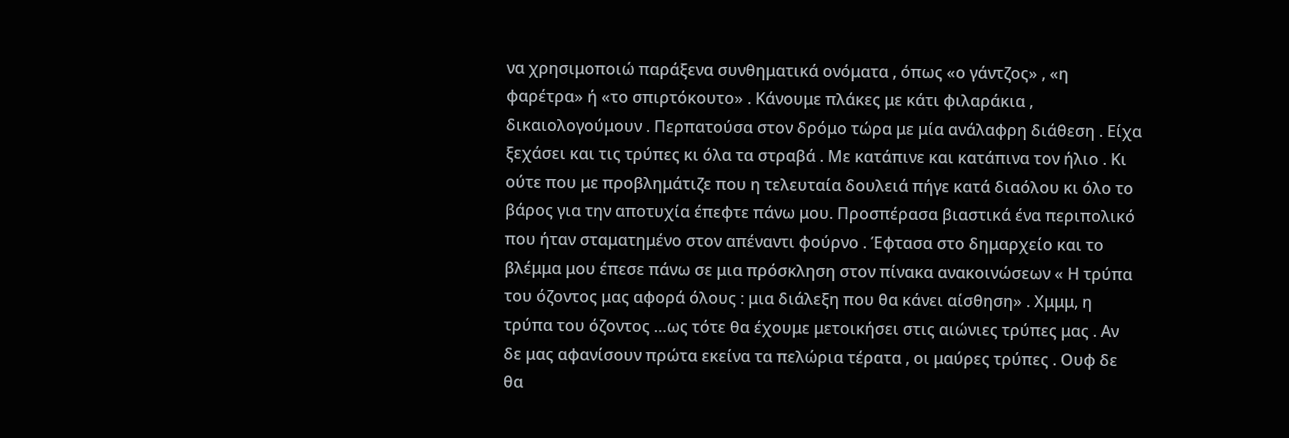να χρησιμοποιώ παράξενα συνθηματικά ονόματα , όπως «ο γάντζος» , «η φαρέτρα» ή «το σπιρτόκουτο» . Κάνουμε πλάκες με κάτι φιλαράκια , δικαιολογούμουν . Περπατούσα στον δρόμο τώρα με μία ανάλαφρη διάθεση . Είχα ξεχάσει και τις τρύπες κι όλα τα στραβά . Με κατάπινε και κατάπινα τον ήλιο . Κι ούτε που με προβλημάτιζε που η τελευταία δουλειά πήγε κατά διαόλου κι όλο το βάρος για την αποτυχία έπεφτε πάνω μου. Προσπέρασα βιαστικά ένα περιπολικό που ήταν σταματημένο στον απέναντι φούρνο . Έφτασα στο δημαρχείο και το βλέμμα μου έπεσε πάνω σε μια πρόσκληση στον πίνακα ανακοινώσεων « Η τρύπα του όζοντος μας αφορά όλους : μια διάλεξη που θα κάνει αίσθηση» . Χμμμ, η τρύπα του όζοντος …ως τότε θα έχουμε μετοικήσει στις αιώνιες τρύπες μας . Αν δε μας αφανίσουν πρώτα εκείνα τα πελώρια τέρατα , οι μαύρες τρύπες . Ουφ δε θα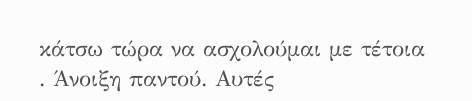κάτσω τώρα να ασχολούμαι με τέτοια . Άνοιξη παντού. Αυτές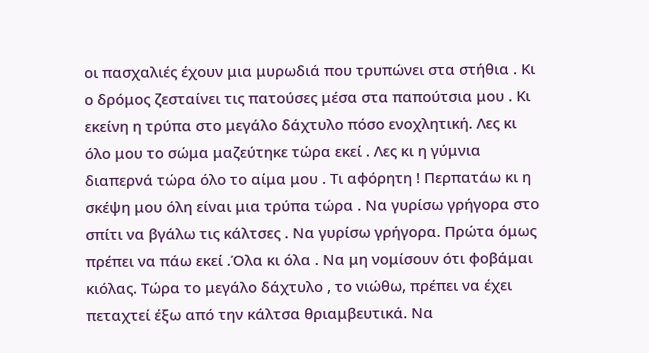οι πασχαλιές έχουν μια μυρωδιά που τρυπώνει στα στήθια . Κι ο δρόμος ζεσταίνει τις πατούσες μέσα στα παπούτσια μου . Κι εκείνη η τρύπα στο μεγάλο δάχτυλο πόσο ενοχλητική. Λες κι όλο μου το σώμα μαζεύτηκε τώρα εκεί . Λες κι η γύμνια διαπερνά τώρα όλο το αίμα μου . Τι αφόρητη ! Περπατάω κι η σκέψη μου όλη είναι μια τρύπα τώρα . Να γυρίσω γρήγορα στο σπίτι να βγάλω τις κάλτσες . Να γυρίσω γρήγορα. Πρώτα όμως πρέπει να πάω εκεί .Όλα κι όλα . Να μη νομίσουν ότι φοβάμαι κιόλας. Τώρα το μεγάλο δάχτυλο , το νιώθω, πρέπει να έχει πεταχτεί έξω από την κάλτσα θριαμβευτικά. Να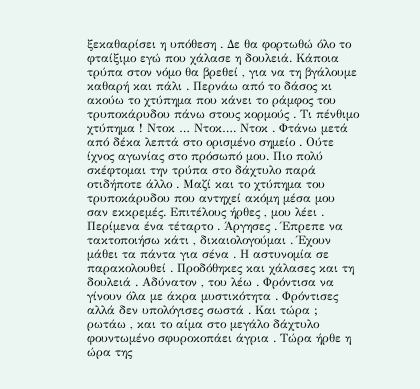ξεκαθαρίσει η υπόθεση . Δε θα φορτωθώ όλο το φταίξιμο εγώ που χάλασε η δουλειά. Κάποια τρύπα στον νόμο θα βρεθεί , για να τη βγάλουμε καθαρή και πάλι . Περνάω από το δάσος κι ακούω το χτύπημα που κάνει το ράμφος του τρυποκάρυδου πάνω στους κορμούς . Τι πένθιμο χτύπημα ! Ντοκ … Ντοκ…. Ντοκ . Φτάνω μετά από δέκα λεπτά στο ορισμένο σημείο . Ούτε ίχνος αγωνίας στο πρόσωπό μου. Πιο πολύ σκέφτομαι την τρύπα στο δάχτυλο παρά οτιδήποτε άλλο . Μαζί και το χτύπημα του τρυποκάρυδου που αντηχεί ακόμη μέσα μου σαν εκκρεμές. Επιτέλους ήρθες , μου λέει . Περίμενα ένα τέταρτο . Άργησες . Έπρεπε να τακτοποιήσω κάτι , δικαιολογούμαι . Έχουν μάθει τα πάντα για σένα . Η αστυνομία σε παρακολουθεί . Προδόθηκες και χάλασες και τη δουλειά . Αδύνατον , του λέω . Φρόντισα να γίνουν όλα με άκρα μυστικότητα . Φρόντισες αλλά δεν υπολόγισες σωστά . Και τώρα ; ρωτάω , και το αίμα στο μεγάλο δάχτυλο φουντωμένο σφυροκοπάει άγρια . Τώρα ήρθε η ώρα της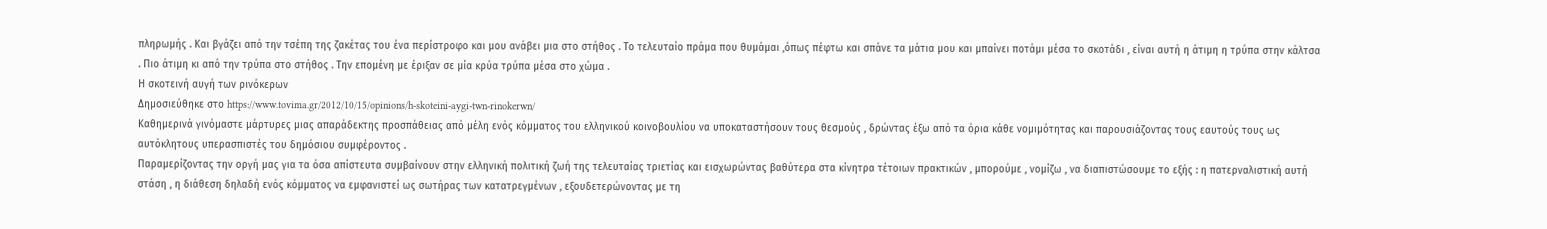πληρωμής . Και βγάζει από την τσέπη της ζακέτας του ένα περίστροφο και μου ανάβει μια στο στήθος . Το τελευταίο πράμα που θυμάμαι ,όπως πέφτω και σπάνε τα μάτια μου και μπαίνει ποτάμι μέσα το σκοτάδι , είναι αυτή η άτιμη η τρύπα στην κάλτσα . Πιο άτιμη κι από την τρύπα στο στήθος . Την επομένη με έριξαν σε μία κρύα τρύπα μέσα στο χώμα .
Η σκοτεινή αυγή των ρινόκερων
Δημοσιεύθηκε στο https://www.tovima.gr/2012/10/15/opinions/h-skoteini-aygi-twn-rinokerwn/
Καθημερινά γινόμαστε μάρτυρες μιας απαράδεκτης προσπάθειας από μέλη ενός κόμματος του ελληνικού κοινοβουλίου να υποκαταστήσουν τους θεσμούς , δρώντας έξω από τα όρια κάθε νομιμότητας και παρουσιάζοντας τους εαυτούς τους ως αυτόκλητους υπερασπιστές του δημόσιου συμφέροντος .
Παραμερίζοντας την οργή μας για τα όσα απίστευτα συμβαίνουν στην ελληνική πολιτική ζωή της τελευταίας τριετίας και εισχωρώντας βαθύτερα στα κίνητρα τέτοιων πρακτικών , μπορούμε , νομίζω , να διαπιστώσουμε το εξής : η πατερναλιστική αυτή στάση , η διάθεση δηλαδή ενός κόμματος να εμφανιστεί ως σωτήρας των κατατρεγμένων , εξουδετερώνοντας με τη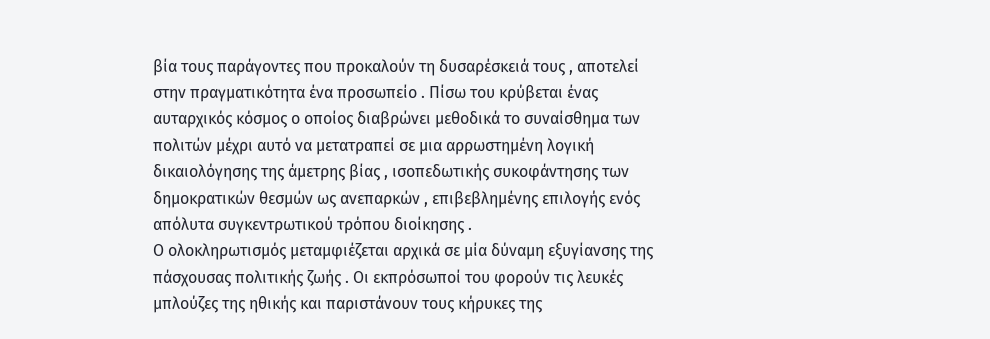βία τους παράγοντες που προκαλούν τη δυσαρέσκειά τους , αποτελεί στην πραγματικότητα ένα προσωπείο . Πίσω του κρύβεται ένας αυταρχικός κόσμος ο οποίος διαβρώνει μεθοδικά το συναίσθημα των πολιτών μέχρι αυτό να μετατραπεί σε μια αρρωστημένη λογική δικαιολόγησης της άμετρης βίας , ισοπεδωτικής συκοφάντησης των δημοκρατικών θεσμών ως ανεπαρκών , επιβεβλημένης επιλογής ενός απόλυτα συγκεντρωτικού τρόπου διοίκησης .
Ο ολοκληρωτισμός μεταμφιέζεται αρχικά σε μία δύναμη εξυγίανσης της πάσχουσας πολιτικής ζωής . Οι εκπρόσωποί του φορούν τις λευκές μπλούζες της ηθικής και παριστάνουν τους κήρυκες της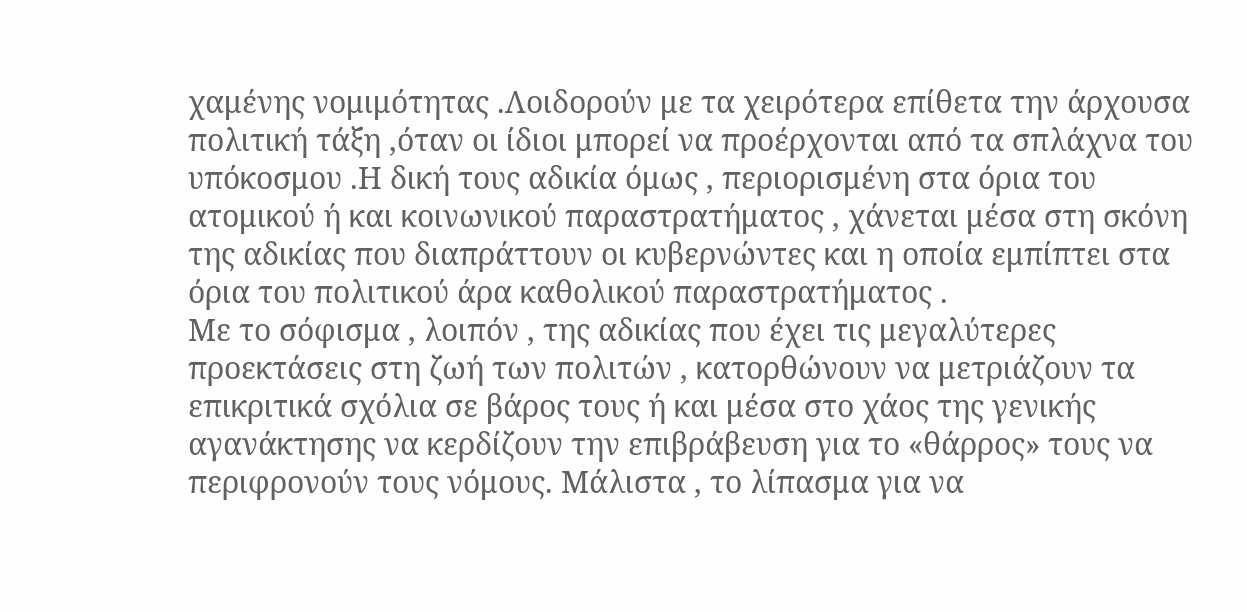χαμένης νομιμότητας .Λοιδορούν με τα χειρότερα επίθετα την άρχουσα πολιτική τάξη ,όταν οι ίδιοι μπορεί να προέρχονται από τα σπλάχνα του υπόκοσμου .Η δική τους αδικία όμως , περιορισμένη στα όρια του ατομικού ή και κοινωνικού παραστρατήματος , χάνεται μέσα στη σκόνη της αδικίας που διαπράττουν οι κυβερνώντες και η οποία εμπίπτει στα όρια του πολιτικού άρα καθολικού παραστρατήματος .
Με το σόφισμα , λοιπόν , της αδικίας που έχει τις μεγαλύτερες προεκτάσεις στη ζωή των πολιτών , κατορθώνουν να μετριάζουν τα επικριτικά σχόλια σε βάρος τους ή και μέσα στο χάος της γενικής αγανάκτησης να κερδίζουν την επιβράβευση για το «θάρρος» τους να περιφρονούν τους νόμους. Μάλιστα , το λίπασμα για να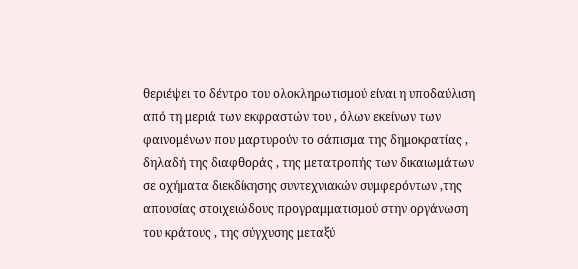θεριέψει το δέντρο του ολοκληρωτισμού είναι η υποδαύλιση από τη μεριά των εκφραστών του , όλων εκείνων των φαινομένων που μαρτυρούν το σάπισμα της δημοκρατίας , δηλαδή της διαφθοράς , της μετατροπής των δικαιωμάτων σε οχήματα διεκδίκησης συντεχνιακών συμφερόντων ,της απουσίας στοιχειώδους προγραμματισμού στην οργάνωση του κράτους , της σύγχυσης μεταξύ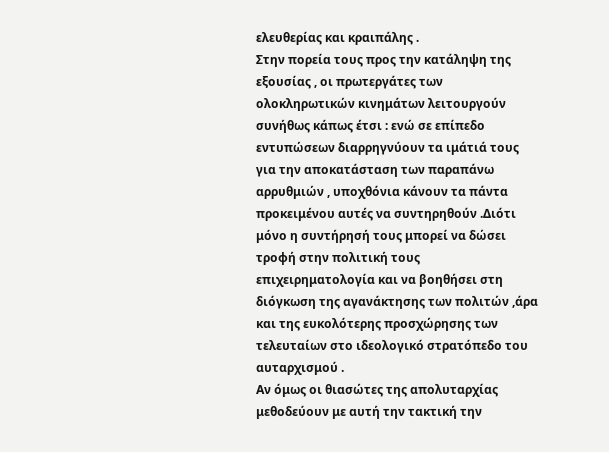ελευθερίας και κραιπάλης .
Στην πορεία τους προς την κατάληψη της εξουσίας , οι πρωτεργάτες των ολοκληρωτικών κινημάτων λειτουργούν συνήθως κάπως έτσι : ενώ σε επίπεδο εντυπώσεων διαρρηγνύουν τα ιμάτιά τους για την αποκατάσταση των παραπάνω αρρυθμιών , υποχθόνια κάνουν τα πάντα προκειμένου αυτές να συντηρηθούν .Διότι μόνο η συντήρησή τους μπορεί να δώσει τροφή στην πολιτική τους επιχειρηματολογία και να βοηθήσει στη διόγκωση της αγανάκτησης των πολιτών ,άρα και της ευκολότερης προσχώρησης των τελευταίων στο ιδεολογικό στρατόπεδο του αυταρχισμού .
Αν όμως οι θιασώτες της απολυταρχίας μεθοδεύουν με αυτή την τακτική την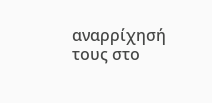αναρρίχησή τους στο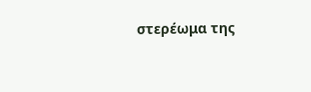στερέωμα της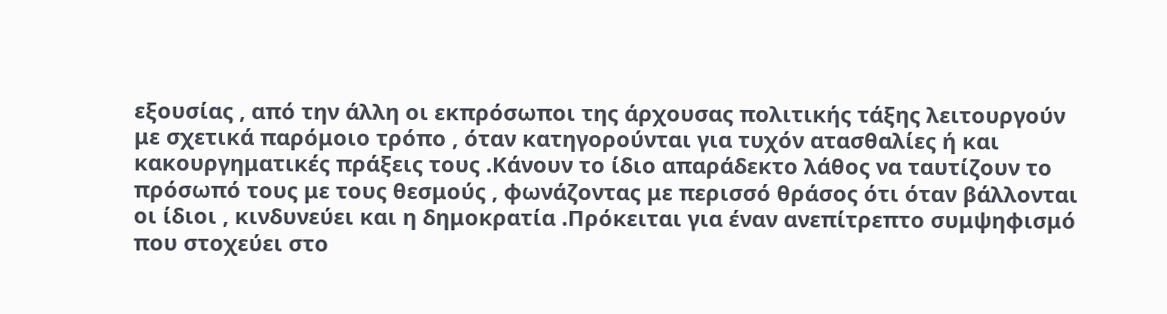εξουσίας , από την άλλη οι εκπρόσωποι της άρχουσας πολιτικής τάξης λειτουργούν με σχετικά παρόμοιο τρόπο , όταν κατηγορούνται για τυχόν ατασθαλίες ή και κακουργηματικές πράξεις τους .Κάνουν το ίδιο απαράδεκτο λάθος να ταυτίζουν το πρόσωπό τους με τους θεσμούς , φωνάζοντας με περισσό θράσος ότι όταν βάλλονται οι ίδιοι , κινδυνεύει και η δημοκρατία .Πρόκειται για έναν ανεπίτρεπτο συμψηφισμό που στοχεύει στο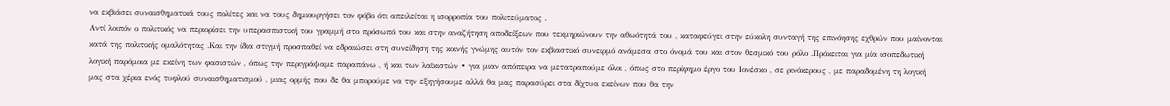να εκβιάσει συναισθηματικά τους πολίτες και να τους δημιουργήσει τον φόβο ότι απειλείται η ισορροπία του πολιτεύματος .
Αντί λοιπόν ο πολιτικός να περιορίσει την υπερασπιστική του γραμμή στο πρόσωπό του και στην αναζήτηση αποδείξεων που τεκμηριώνουν την αθωότητά του , καταφεύγει στην εύκολη συνταγή της επινόησης εχθρών που μαίνονται κατά της πολιτικής ομαλότητας .Και την ίδια στιγμή προσπαθεί να εδραιώσει στη συνείδηση της κοινής γνώμης αυτόν τον εκβιαστικό συνειρμό ανάμεσα στο όνομά του και στον θεσμικό του ρόλο .Πρόκειται για μία ισοπεδωτική λογική παρόμοια με εκείνη των φασιστών , όπως την περιγράψαμε παραπάνω , ή και των λαϊκιστών ∙ για μιαν απόπειρα να μετατραπούμε όλοι , όπως στο περίφημο έργο του Ιονέσκο , σε ρινόκερους , με παραδομένη τη λογική μας στα χέρια ενός τυφλού συναισθηματισμού , μιας ορμής που δε θα μπορούμε να την εξηγήσουμε αλλά θα μας παρασύρει στα δίχτυα εκείνων που θα την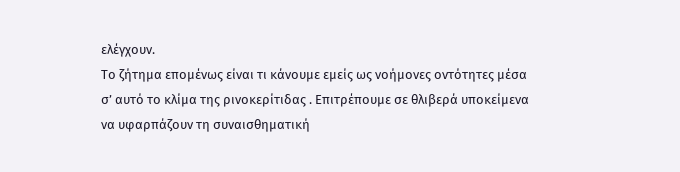ελέγχουν.
Το ζήτημα επομένως είναι τι κάνουμε εμείς ως νοήμονες οντότητες μέσα σ’ αυτό το κλίμα της ρινοκερίτιδας . Επιτρέπουμε σε θλιβερά υποκείμενα να υφαρπάζουν τη συναισθηματική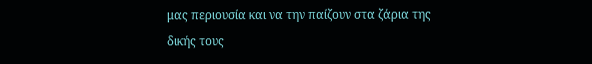μας περιουσία και να την παίζουν στα ζάρια της δικής τους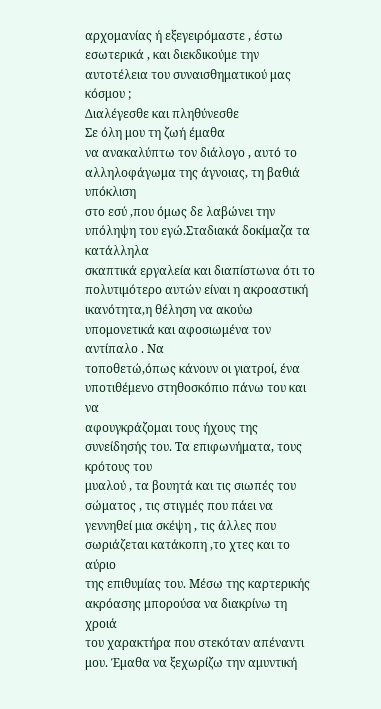αρχομανίας ή εξεγειρόμαστε , έστω εσωτερικά , και διεκδικούμε την αυτοτέλεια του συναισθηματικού μας κόσμου ;
Διαλέγεσθε και πληθύνεσθε
Σε όλη μου τη ζωή έμαθα
να ανακαλύπτω τον διάλογο , αυτό το αλληλοφάγωμα της άγνοιας, τη βαθιά υπόκλιση
στο εσύ ,που όμως δε λαβώνει την υπόληψη του εγώ.Σταδιακά δοκίμαζα τα κατάλληλα
σκαπτικά εργαλεία και διαπίστωνα ότι το πολυτιμότερο αυτών είναι η ακροαστική
ικανότητα,η θέληση να ακούω υπομονετικά και αφοσιωμένα τον αντίπαλο . Να
τοποθετώ,όπως κάνουν οι γιατροί, ένα υποτιθέμενο στηθοσκόπιο πάνω του και να
αφουγκράζομαι τους ήχους της συνείδησής του. Τα επιφωνήματα, τους κρότους του
μυαλού , τα βουητά και τις σιωπές του σώματος , τις στιγμές που πάει να
γεννηθεί μια σκέψη , τις άλλες που σωριάζεται κατάκοπη ,το χτες και το αύριο
της επιθυμίας του. Μέσω της καρτερικής ακρόασης μπορούσα να διακρίνω τη χροιά
του χαρακτήρα που στεκόταν απέναντι μου. Έμαθα να ξεχωρίζω την αμυντική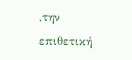,την
επιθετική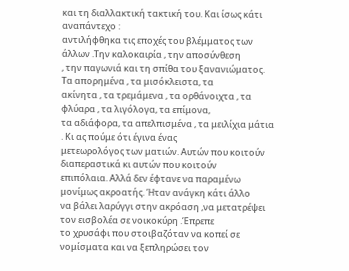και τη διαλλακτική τακτική του. Και ίσως κάτι αναπάντεχο :
αντιλήφθηκα τις εποχές του βλέμματος των άλλων .Την καλοκαιρία , την αποσύνθεση
, την παγωνιά και τη σπίθα του ξανανιώματος. Τα απορημένα , τα μισόκλειστα, τα
ακίνητα , τα τρεμάμενα , τα ορθάνοιχτα , τα φλύαρα , τα λιγόλογα, τα επίμονα,
τα αδιάφορα, τα απελπισμένα , τα μειλίχια μάτια . Κι ας πούμε ότι έγινα ένας
μετεωρολόγος των ματιών. Αυτών που κοιτούν διαπεραστικά κι αυτών που κοιτούν
επιπόλαια. Αλλά δεν έφτανε να παραμένω μονίμως ακροατής. Ήταν ανάγκη κάτι άλλο
να βάλει λαρύγγι στην ακρόαση ,να μετατρέψει τον εισβολέα σε νοικοκύρη .Έπρεπε
το χρυσάφι που στοιβαζόταν να κοπεί σε νομίσματα και να ξεπληρώσει τον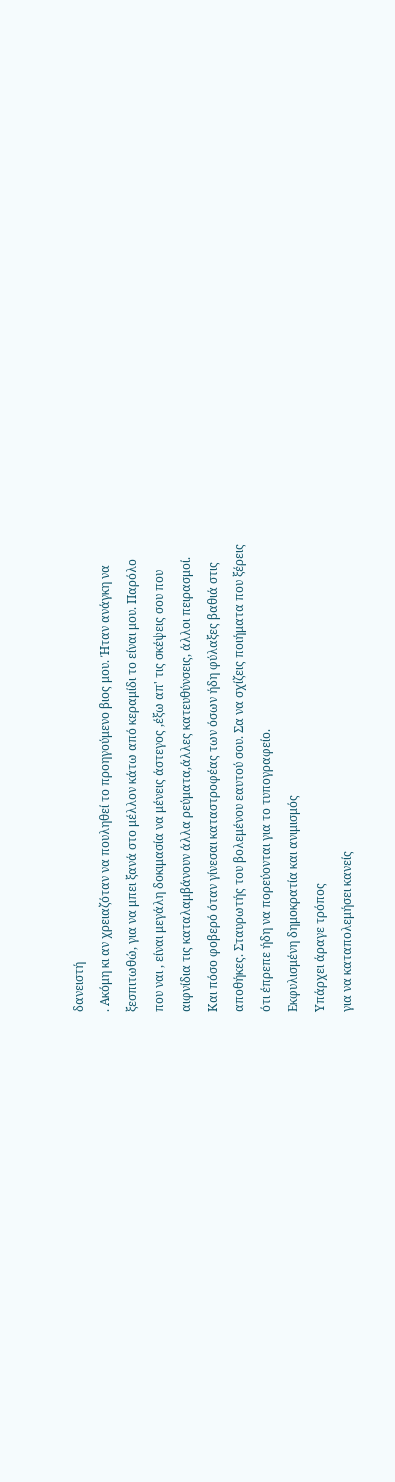δανειστή
. Ακόμη κι αν χρειαζόταν να πουληθεί το προηγούμενο βιος μου. Ήταν ανάγκη να
ξεσπιτωθώ, για να μπει ξανά στο μέλλον κάτω από κεραμίδι το είναι μου. Παρόλο
που ναι , είναι μεγάλη δοκιμασία να μένεις άστεγος ,έξω απ' τις σκέψεις σου που
αιφνίδια τις καταλαμβάνουν άλλα ρεύματα,άλλες κατευθύνσεις, άλλοι πειρασμοί.
Και πόσο φοβερό όταν γίνεσαι καταστροφέας των όσων ήδη φύλαξες βαθιά στις
αποθήκες. Σταυρωτής του βολεμένου εαυτού σου. Σα να σχίζεις ποιήματα που ξέρεις
ότι έπρεπε ήδη να πορεύονται για το τυπογραφείο.
Εκφυλισμένη δημοκρατία και ανιμισμός
Υπάρχει άραγε τρόπος
για να καταπολεμήσει κανείς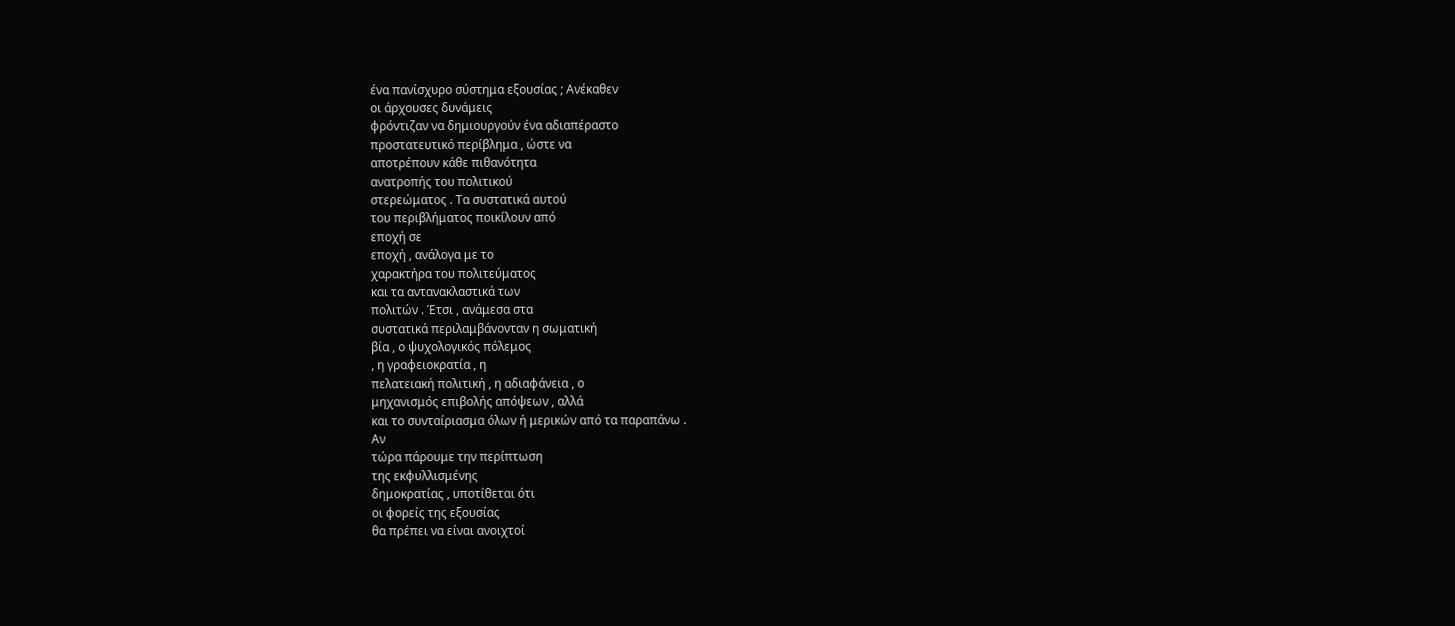ένα πανίσχυρο σύστημα εξουσίας ; Ανέκαθεν
οι άρχουσες δυνάμεις
φρόντιζαν να δημιουργούν ένα αδιαπέραστο
προστατευτικό περίβλημα , ώστε να
αποτρέπουν κάθε πιθανότητα
ανατροπής του πολιτικού
στερεώματος . Τα συστατικά αυτού
του περιβλήματος ποικίλουν από
εποχή σε
εποχή , ανάλογα με το
χαρακτήρα του πολιτεύματος
και τα αντανακλαστικά των
πολιτών . Έτσι , ανάμεσα στα
συστατικά περιλαμβάνονταν η σωματική
βία , ο ψυχολογικός πόλεμος
, η γραφειοκρατία , η
πελατειακή πολιτική , η αδιαφάνεια , ο
μηχανισμός επιβολής απόψεων , αλλά
και το συνταίριασμα όλων ή μερικών από τα παραπάνω .
Αν
τώρα πάρουμε την περίπτωση
της εκφυλλισμένης
δημοκρατίας , υποτίθεται ότι
οι φορείς της εξουσίας
θα πρέπει να είναι ανοιχτοί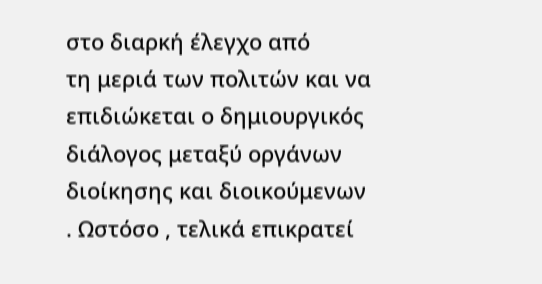στο διαρκή έλεγχο από
τη μεριά των πολιτών και να
επιδιώκεται ο δημιουργικός
διάλογος μεταξύ οργάνων
διοίκησης και διοικούμενων
. Ωστόσο , τελικά επικρατεί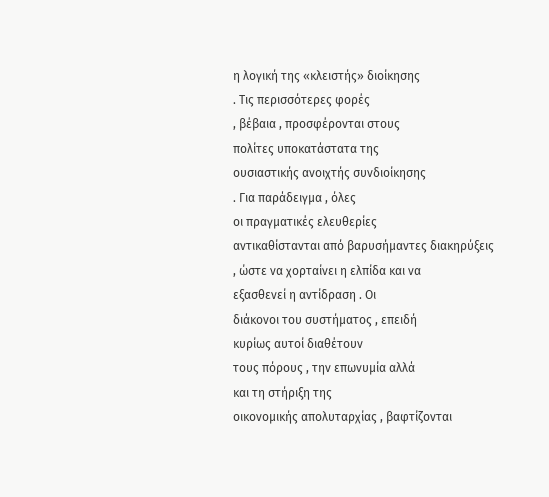η λογική της «κλειστής» διοίκησης
. Τις περισσότερες φορές
, βέβαια , προσφέρονται στους
πολίτες υποκατάστατα της
ουσιαστικής ανοιχτής συνδιοίκησης
. Για παράδειγμα , όλες
οι πραγματικές ελευθερίες
αντικαθίστανται από βαρυσήμαντες διακηρύξεις
, ώστε να χορταίνει η ελπίδα και να
εξασθενεί η αντίδραση . Οι
διάκονοι του συστήματος , επειδή
κυρίως αυτοί διαθέτουν
τους πόρους , την επωνυμία αλλά
και τη στήριξη της
οικονομικής απολυταρχίας , βαφτίζονται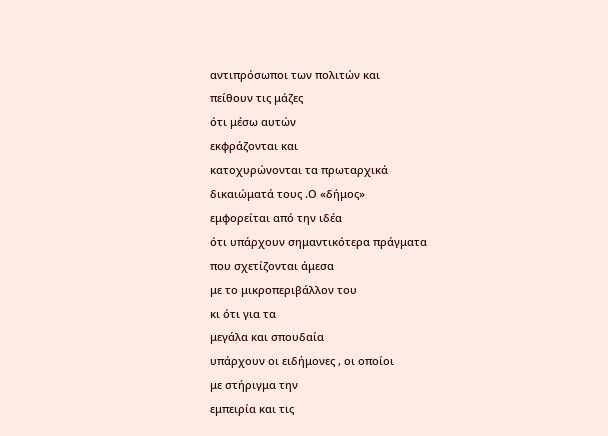αντιπρόσωποι των πολιτών και
πείθουν τις μάζες
ότι μέσω αυτών
εκφράζονται και
κατοχυρώνονται τα πρωταρχικά
δικαιώματά τους .Ο «δήμος»
εμφορείται από την ιδέα
ότι υπάρχουν σημαντικότερα πράγματα
που σχετίζονται άμεσα
με το μικροπεριβάλλον του
κι ότι για τα
μεγάλα και σπουδαία
υπάρχουν οι ειδήμονες , οι οποίοι
με στήριγμα την
εμπειρία και τις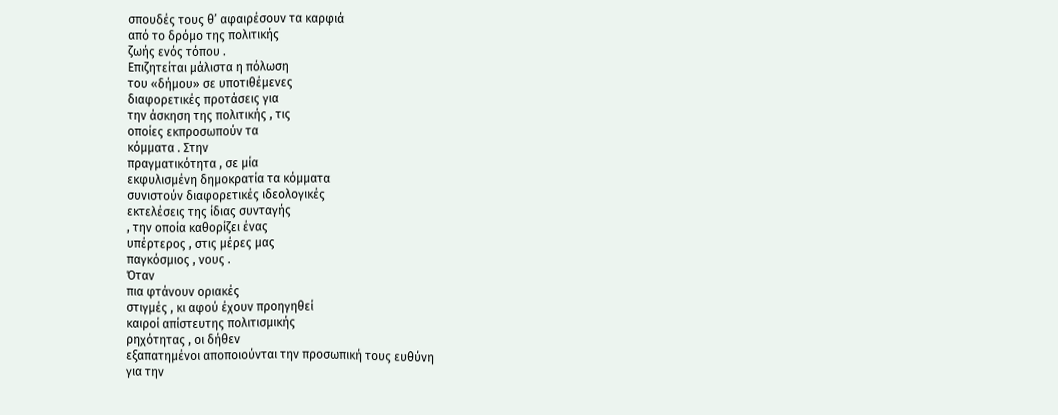σπουδές τους θ’ αφαιρέσουν τα καρφιά
από το δρόμο της πολιτικής
ζωής ενός τόπου .
Επιζητείται μάλιστα η πόλωση
του «δήμου» σε υποτιθέμενες
διαφορετικές προτάσεις για
την άσκηση της πολιτικής , τις
οποίες εκπροσωπούν τα
κόμματα . Στην
πραγματικότητα , σε μία
εκφυλισμένη δημοκρατία τα κόμματα
συνιστούν διαφορετικές ιδεολογικές
εκτελέσεις της ίδιας συνταγής
, την οποία καθορίζει ένας
υπέρτερος , στις μέρες μας
παγκόσμιος , νους .
Όταν
πια φτάνουν οριακές
στιγμές , κι αφού έχουν προηγηθεί
καιροί απίστευτης πολιτισμικής
ρηχότητας , οι δήθεν
εξαπατημένοι αποποιούνται την προσωπική τους ευθύνη
για την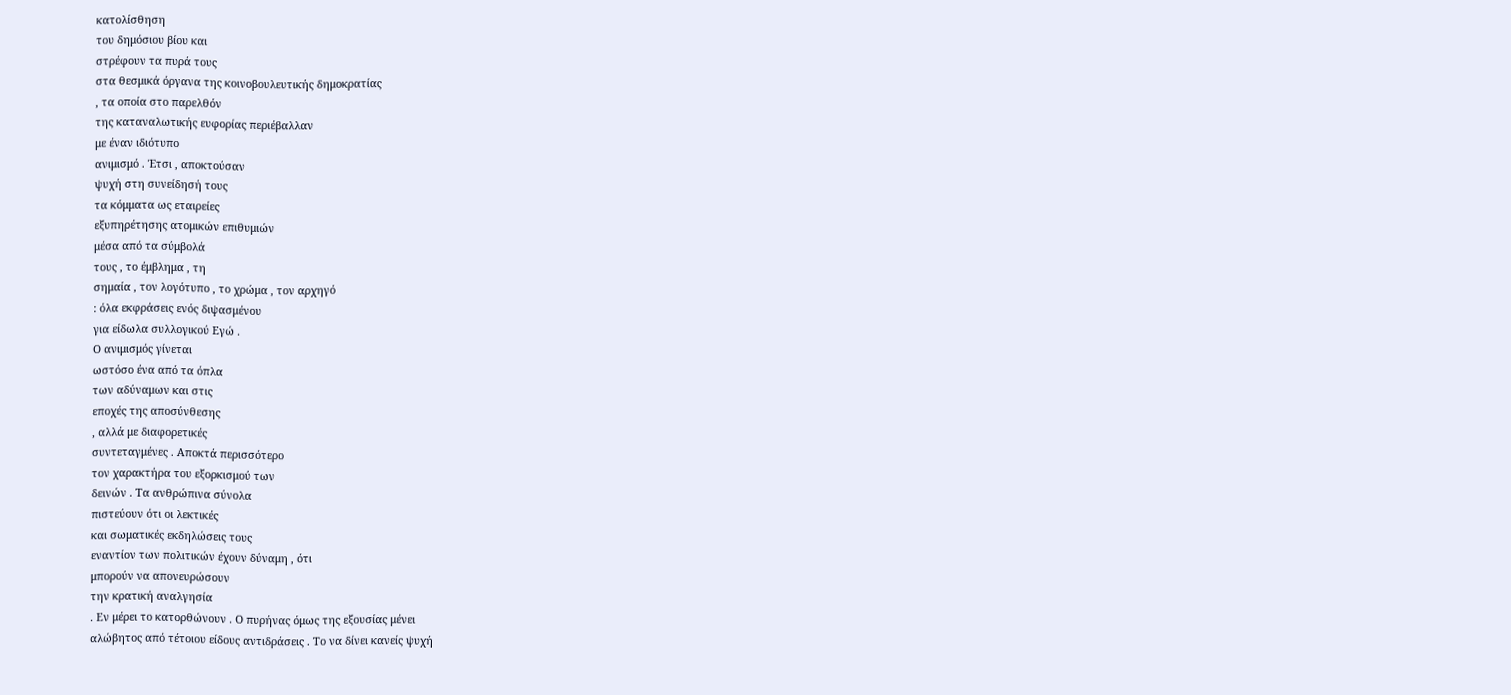κατολίσθηση
του δημόσιου βίου και
στρέφουν τα πυρά τους
στα θεσμικά όργανα της κοινοβουλευτικής δημοκρατίας
, τα οποία στο παρελθόν
της καταναλωτικής ευφορίας περιέβαλλαν
με έναν ιδιότυπο
ανιμισμό . Έτσι , αποκτούσαν
ψυχή στη συνείδησή τους
τα κόμματα ως εταιρείες
εξυπηρέτησης ατομικών επιθυμιών
μέσα από τα σύμβολά
τους , το έμβλημα , τη
σημαία , τον λογότυπο , το χρώμα , τον αρχηγό
: όλα εκφράσεις ενός διψασμένου
για είδωλα συλλογικού Εγώ .
Ο ανιμισμός γίνεται
ωστόσο ένα από τα όπλα
των αδύναμων και στις
εποχές της αποσύνθεσης
, αλλά με διαφορετικές
συντεταγμένες . Αποκτά περισσότερο
τον χαρακτήρα του εξορκισμού των
δεινών . Τα ανθρώπινα σύνολα
πιστεύουν ότι οι λεκτικές
και σωματικές εκδηλώσεις τους
εναντίον των πολιτικών έχουν δύναμη , ότι
μπορούν να απονευρώσουν
την κρατική αναλγησία
. Εν μέρει το κατορθώνουν . Ο πυρήνας όμως της εξουσίας μένει
αλώβητος από τέτοιου είδους αντιδράσεις . Το να δίνει κανείς ψυχή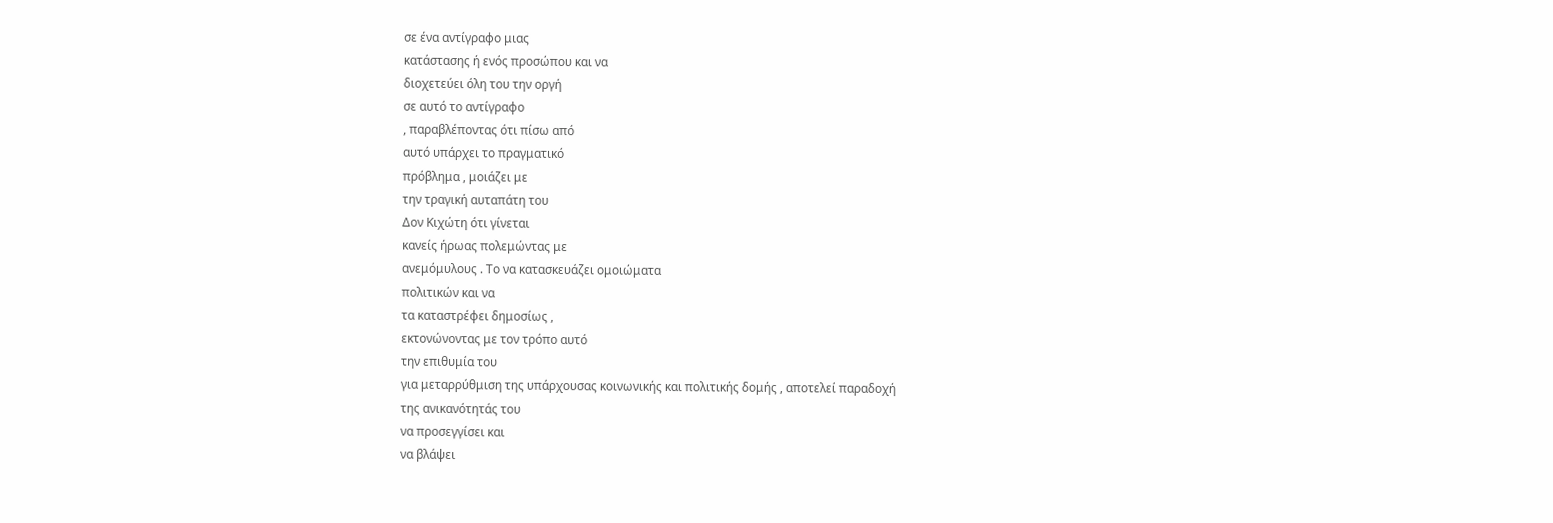σε ένα αντίγραφο μιας
κατάστασης ή ενός προσώπου και να
διοχετεύει όλη του την οργή
σε αυτό το αντίγραφο
, παραβλέποντας ότι πίσω από
αυτό υπάρχει το πραγματικό
πρόβλημα , μοιάζει με
την τραγική αυταπάτη του
Δον Κιχώτη ότι γίνεται
κανείς ήρωας πολεμώντας με
ανεμόμυλους . Το να κατασκευάζει ομοιώματα
πολιτικών και να
τα καταστρέφει δημοσίως ,
εκτονώνοντας με τον τρόπο αυτό
την επιθυμία του
για μεταρρύθμιση της υπάρχουσας κοινωνικής και πολιτικής δομής , αποτελεί παραδοχή
της ανικανότητάς του
να προσεγγίσει και
να βλάψει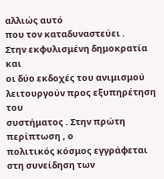αλλιώς αυτό
που τον καταδυναστεύει .
Στην εκφυλισμένη δημοκρατία και
οι δύο εκδοχές του ανιμισμού
λειτουργούν προς εξυπηρέτηση του
συστήματος . Στην πρώτη περίπτωση , ο
πολιτικός κόσμος εγγράφεται
στη συνείδηση των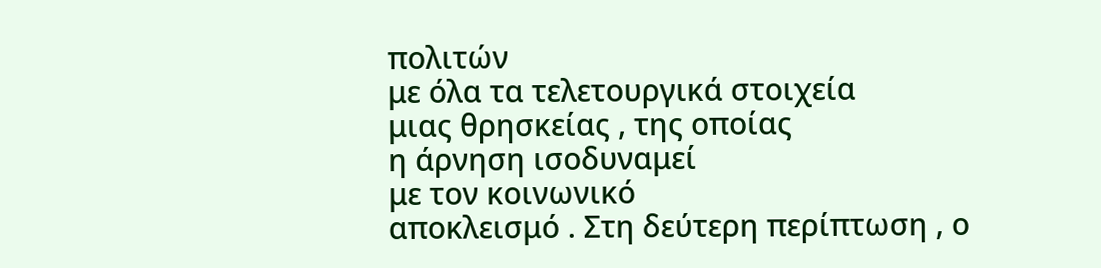πολιτών
με όλα τα τελετουργικά στοιχεία
μιας θρησκείας , της οποίας
η άρνηση ισοδυναμεί
με τον κοινωνικό
αποκλεισμό . Στη δεύτερη περίπτωση , ο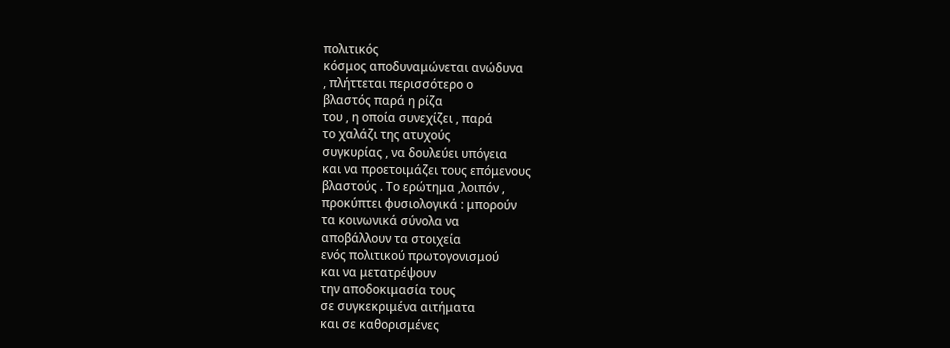πολιτικός
κόσμος αποδυναμώνεται ανώδυνα
, πλήττεται περισσότερο ο
βλαστός παρά η ρίζα
του , η οποία συνεχίζει , παρά
το χαλάζι της ατυχούς
συγκυρίας , να δουλεύει υπόγεια
και να προετοιμάζει τους επόμενους
βλαστούς . Το ερώτημα ,λοιπόν ,
προκύπτει φυσιολογικά : μπορούν
τα κοινωνικά σύνολα να
αποβάλλουν τα στοιχεία
ενός πολιτικού πρωτογονισμού
και να μετατρέψουν
την αποδοκιμασία τους
σε συγκεκριμένα αιτήματα
και σε καθορισμένες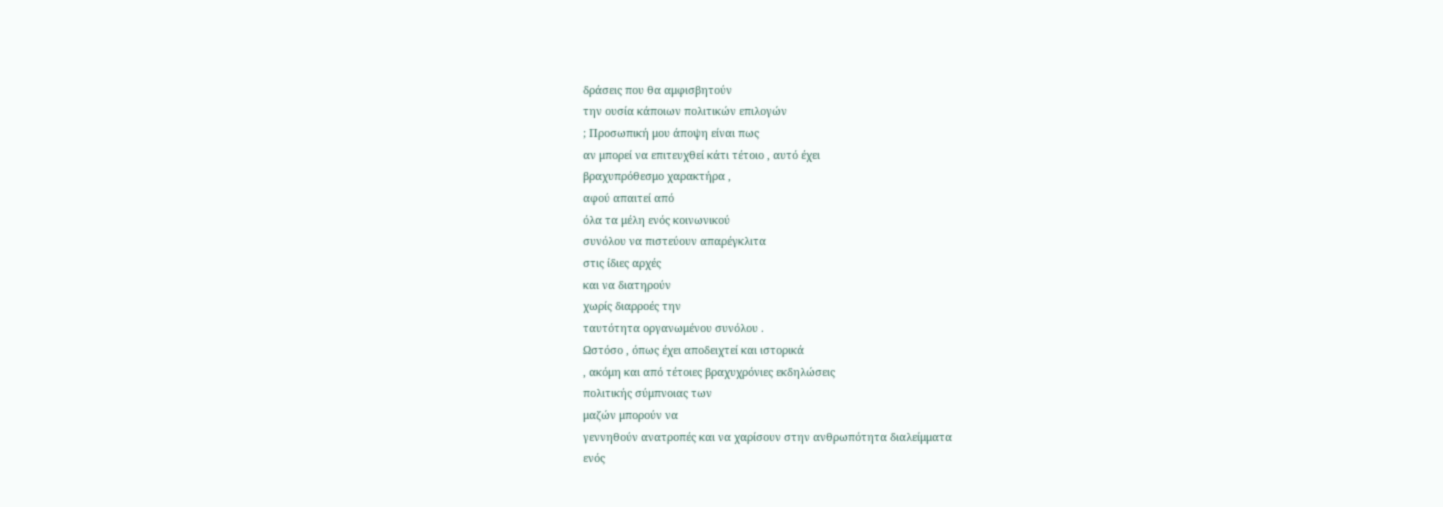δράσεις που θα αμφισβητούν
την ουσία κάποιων πολιτικών επιλογών
; Προσωπική μου άποψη είναι πως
αν μπορεί να επιτευχθεί κάτι τέτοιο , αυτό έχει
βραχυπρόθεσμο χαρακτήρα ,
αφού απαιτεί από
όλα τα μέλη ενός κοινωνικού
συνόλου να πιστεύουν απαρέγκλιτα
στις ίδιες αρχές
και να διατηρούν
χωρίς διαρροές την
ταυτότητα οργανωμένου συνόλου .
Ωστόσο , όπως έχει αποδειχτεί και ιστορικά
, ακόμη και από τέτοιες βραχυχρόνιες εκδηλώσεις
πολιτικής σύμπνοιας των
μαζών μπορούν να
γεννηθούν ανατροπές και να χαρίσουν στην ανθρωπότητα διαλείμματα
ενός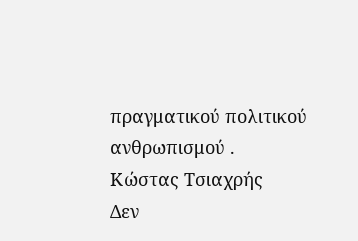πραγματικού πολιτικού ανθρωπισμού .
Κώστας Τσιαχρής
Δεν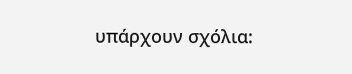υπάρχουν σχόλια: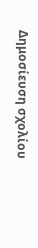Δημοσίευση σχολίου